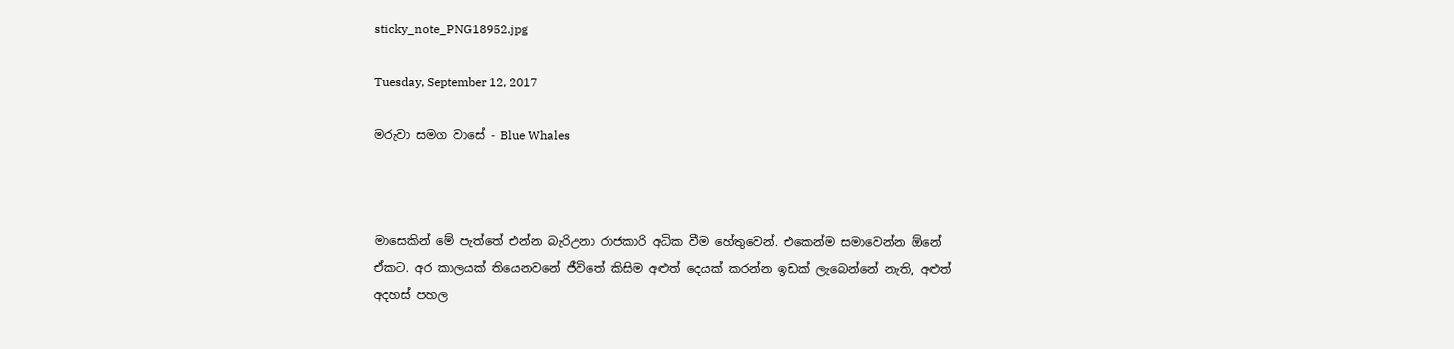sticky_note_PNG18952.jpg

Tuesday, September 12, 2017

මරුවා සමග වාසේ - Blue Whales



මාසෙකින් මේ පැත්තේ එන්න බැරිඋනා රාජකාරි අධික වීම හේතුවෙන්. එකෙන්ම සමාවෙන්න ඕනේ ඒකට. අර කාලයක් තියෙනවනේ ජීවිතේ කිසිම අළුත් දෙයක් කරන්න ඉඩක් ලැබෙන්නේ නැති, අළුත් අදහස් පහල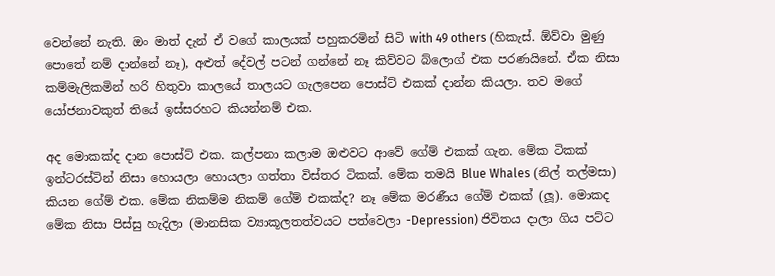වෙන්නේ නැති. ඔං මාත් දැන් ඒ වගේ කාලයක් පහුකරමින් සිටි with 49 others (හිකැස්. ඕව්වා මුණු පොතේ නම් දාන්නේ නෑ), අළුත් දේවල් පටන් ගන්නේ නෑ කිව්වට බ්ලොග් එක පරණයිනේ. ඒක නිසා කම්මැලිකමින් හරි හිතුවා කාලයේ තාලයට ගැලපෙන පොස්ට් එකක් දාන්න කියලා. තව මගේ යෝජනාවකුත් තියේ ඉස්සරහට කියන්නම් එක.

අද මොකක්ද දාන පොස්ට් එක. කල්පනා කලාම ඔළුවට ආවේ ගේම් එකක් ගැන. මේක ටිකක් ඉන්ටරස්ටින් නිසා හොයලා හොයලා ගත්තා විස්තර ටිකක්. මේක තමයි Blue Whales (නිල් තල්මසා) කියන ගේම් එක. මේක නිකම්ම නිකම් ගේම් එකක්ද? නෑ මේක මරණීය ගේම් එකක් (ලූ). මොකද මේක නිසා පිස්සු හැදිලා (මානසික ව්‍යාකූලතත්වයට පත්වෙලා -Depression) ජිවිතය දාලා ගිය පට්ට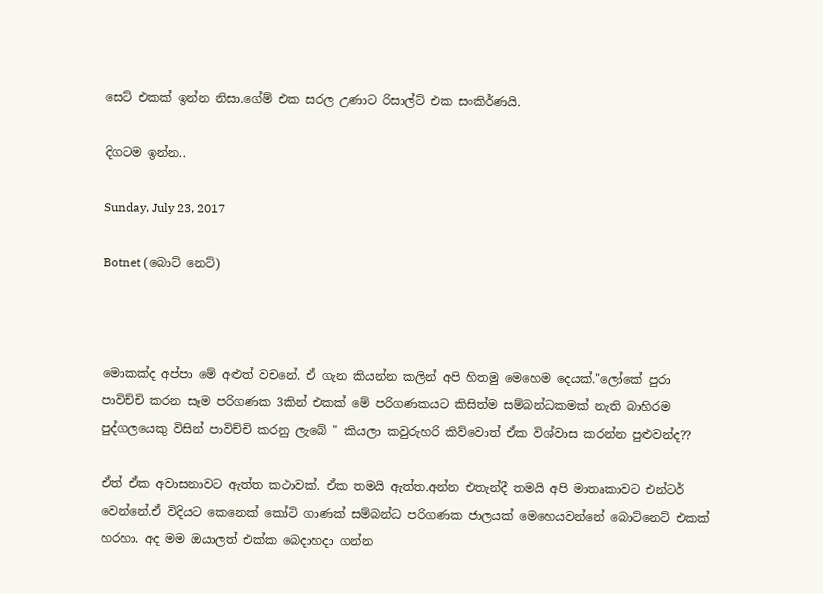සෙට් එකක් ඉන්න නිසා.ගේම් එක සරල උණාට රිසාල්ට් එක සංකිර්ණයි.

දිගටම ඉන්න..

Sunday, July 23, 2017

Botnet (බොට් නෙට්)



මොකක්ද අප්පා මේ අළුත් වචනේ. ඒ ගැන කියන්න කලින් අපි හිතමු මෙහෙම දෙයක්."ලෝකේ පුරා පාවිච්චි කරන සෑම පරිගණක 3කින් එකක් මේ පරිගණකයට කිසිත්ම සම්බන්ධකමක් නැති බාහිරම පුද්ගලයෙකු විසින් පාවිච්චි කරනු ලැබේ " කියලා කවුරුහරි කිව්වොත් ඒක විශ්වාස කරන්න පුළුවන්ද??

ඒත් ඒක අවාසනාවට ඇත්ත කථාවක්. ඒක තමයි ඇත්ත.අන්න එතැන්දී තමයි අපි මාතෘකාවට එන්ටර් වෙන්නේ.ඒ විදියට කෙනෙක් කෝටි ගාණක් සම්බන්ධ පරිගණක ජාලයක් මෙහෙයවන්නේ බොට්නෙට් එකක් හරහා. අද මම ඔයාලත් එක්ක බෙදාහදා ගන්න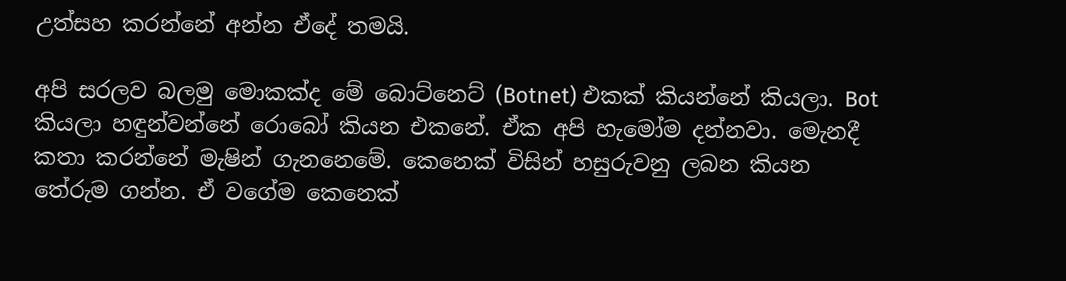උත්සහ කරන්නේ අන්න ඒදේ තමයි.

අපි සරලව බලමු මොකක්ද මේ බොට්නෙට් (Botnet) එකක් කියන්නේ කියලා. Bot කියලා හඳුන්වන්නේ රොබෝ කියන එකනේ. ඒක අපි හැමෝම දන්නවා. මෙැනදී කතා කරන්නේ මැෂින් ගැනනෙමේ. කෙනෙක් විසින් හසුරුවනු ලබන කියන තේරුම ගන්න. ඒ වගේම කෙනෙක්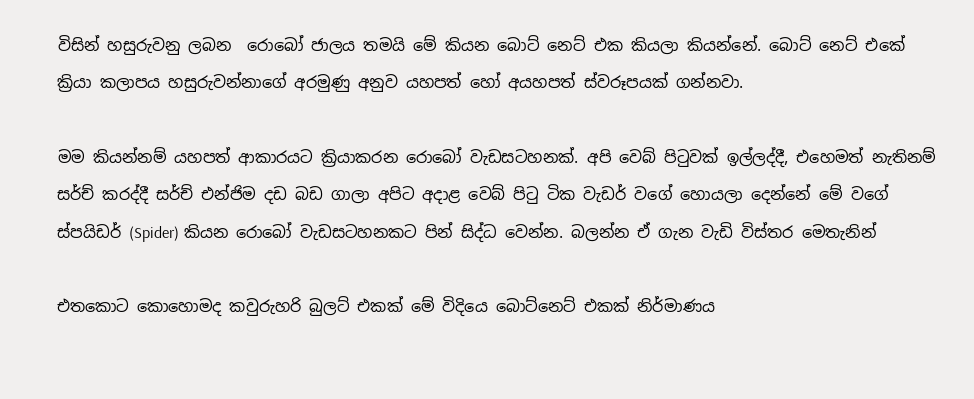විසින් හසුරුවනු ලබන  රොබෝ ජාලය තමයි මේ කියන බොට් නෙට් එක කියලා කියන්නේ. බොට් නෙට් එකේ ක්‍රියා කලාපය හසුරුවන්නාගේ අරමුණු අනුව යහපත් හෝ අයහපත් ස්වරූපයක් ගන්නවා.

මම කියන්නම් යහපත් ආකාරයට ක්‍රියාකරන රොබෝ වැඩසටහනක්. අපි වෙබ් පිටුවක් ඉල්ලද්දී, එහෙමත් නැතිනම් සර්ච් කරද්දී සර්ච් එන්ජිම දඩ බඩ ගාලා අපිට අදාළ වෙබ් පිටු ටික වැඩර් වගේ හොයලා දෙන්නේ මේ වගේ ස්පයිඩර් (Spider) කියන රොබෝ වැඩසටහනකට පින් සිද්ධ වෙන්න. බලන්න ඒ ගැන වැඩි විස්තර මෙතැනින්

එතකොට කොහොමද කවුරුහරි බුලට් එකක් මේ විදියෙ බොට්නෙට් එකක් නිර්මාණය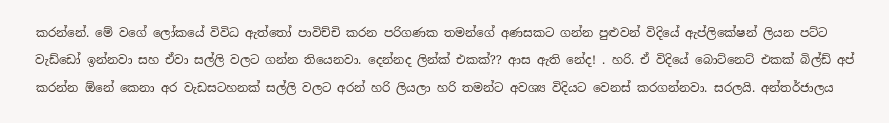කරන්නේ. මේ වගේ ලෝකයේ විවිධ ඇත්තෝ පාවිච්චි කරන පරිගණක තමන්ගේ අණසකට ගන්න පුළුවන් විදියේ ඇප්ලිකේෂන් ලියන පට්ට වැඩ්ඩෝ ඉන්නවා සහ ඒවා සල්ලි වලට ගන්න තියෙනවා. දෙන්නද ලින්ක් එකක්?? ආස ඇති නේද! . හරි. ඒ විදියේ බොට්නෙට් එකක් බිල්ඩ් අප් කරන්න ඕනේ කෙනා අර වැඩසටහනක් සල්ලි වලට අරන් හරි ලියලා හරි තමන්ට අවශ්‍ය විදියට වෙනස් කරගන්නවා. සරලයි. අන්තර්ජාලය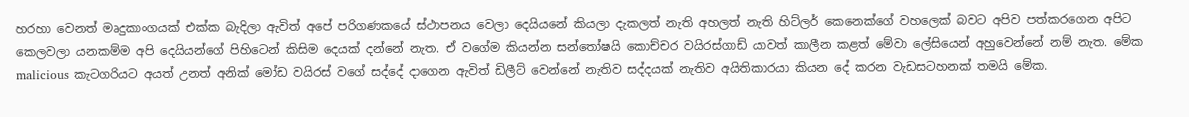හරහා වෙනත් මෘදුකාංගයක් එක්ක බැදිලා ඇවිත් අපේ පරිගණකයේ ස්ථාපනය වෙලා දෙයියනේ කියලා දැකලත් නැති අහලත් නැති හිට්ලර් කෙනෙක්ගේ වහලෙක් බවට අපිව පත්කරගෙන අපිට කෙලවලා යනකම්ම අපි දෙයියන්ගේ පිහිටෙන් කිසිම දෙයක් දන්නේ නැත. ඒ වගේම කියන්න සන්තෝෂයි කොච්චර වයිරස්ගාඩ් යාවත් කාලීන කළත් මේවා ලේසියෙන් අහුවෙන්නේ නම් නැත. මේක malicious කැටගරියට අයත් උනත් අනික් මෝඩ වයිරස් වගේ සද්දේ දාගෙන ඇවිත් ඩිලීට් වෙන්නේ නැතිව සද්දයක් නැතිව අයිතිකාරයා කියන දේ කරන වැඩසටහනක් තමයි මේක.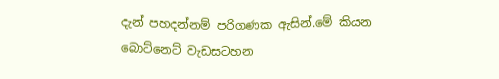දැන් පහදන්නම් පරිගණක ඇසින්.මේ කියන බොට්නෙට් වැඩසටහන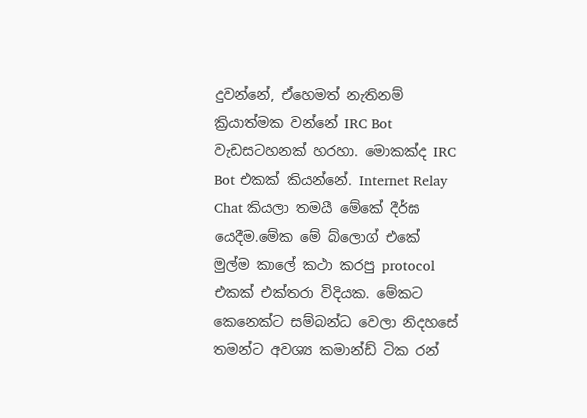දුවන්නේ, ඒහෙමත් නැතිනම් ක්‍රියාත්මක වන්නේ IRC Bot වැඩසටහනක් හරහා. මොකක්ද IRC Bot එකක් කියන්නේ. Internet Relay Chat කියලා තමයී මේකේ දීර්ඝ යෙදීම.මේක මේ බ්ලොග් එකේ මුල්ම කාලේ කථා කරපු protocol එකක් එක්තරා විදියක. මේකට කෙනෙක්ට සම්බන්ධ වෙලා නිදහසේ තමන්ට අවශ්‍ය කමාන්ඩ් ටික රන්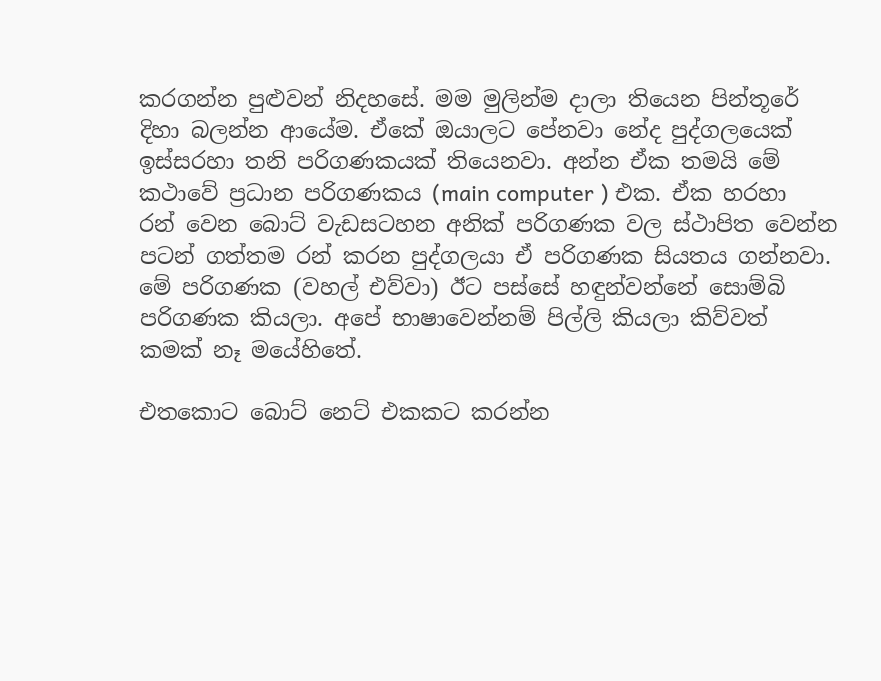කරගන්න පුළුවන් නිදහසේ. මම මුලින්ම දාලා තියෙන පින්තූරේ දිහා බලන්න ආයේම. ඒකේ ඔයාලට පේනවා නේද පුද්ගලයෙක් ඉස්සරහා තනි පරිගණකයක් තියෙනවා. අන්න ඒක තමයි මේ කථාවේ ප්‍රධාන පරිගණකය (main computer ) එක. ඒක හරහා රන් වෙන බොට් වැඩසටහන අනික් පරිගණක වල ස්ථාපිත වෙන්න පටන් ගත්තම රන් කරන පුද්ගලයා ඒ පරිගණක සියතය ගන්නවා. මේ පරිගණක (වහල් එව්වා) ඊට පස්සේ හඳුන්වන්නේ සොම්බි පරිගණක කියලා. අපේ භාෂාවෙන්නම් පිල්ලි කියලා කිව්වත් කමක් නෑ මයේහිතේ.

එතකොට බොට් නෙට් එකකට කරන්න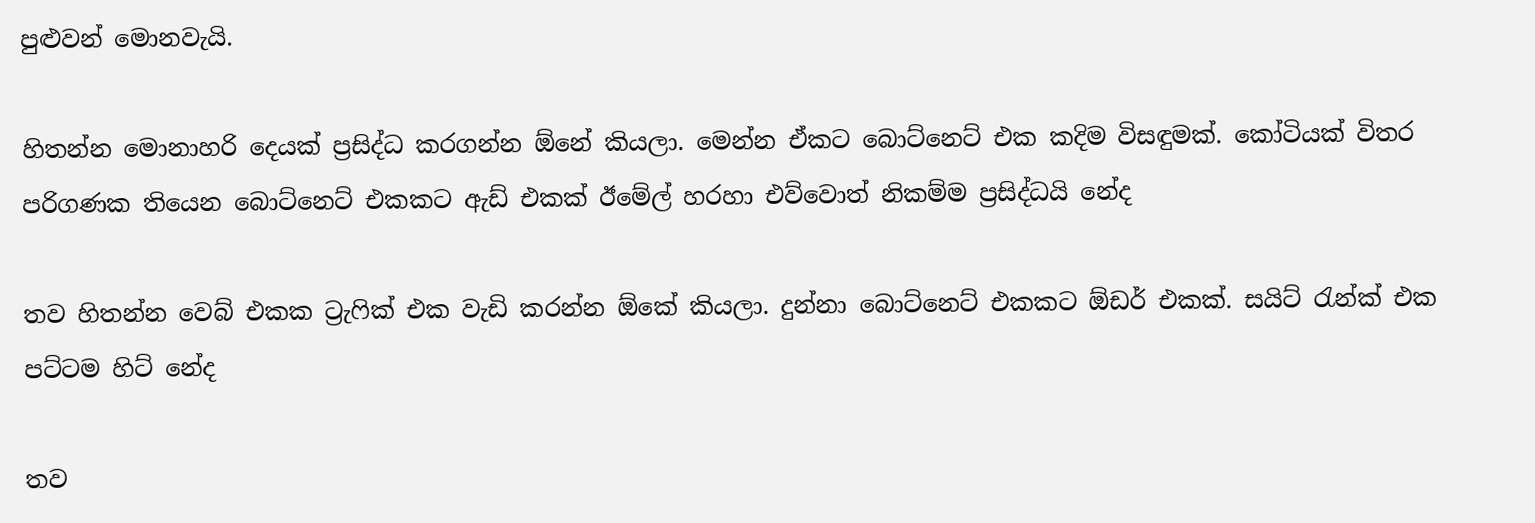පුළුවන් මොනවැයි.

හිතන්න මොනාහරි දෙයක් ප්‍රසිද්ධ කරගන්න ඕනේ කියලා. මෙන්න ඒකට බොට්නෙට් එක කදිම විසඳුමක්. කෝටියක් විතර පරිගණක තියෙන බොට්නෙට් එකකට ඇඩ් එකක් ඊමේල් හරහා එව්වොත් නිකම්ම ප්‍රසිද්ධයි නේද

තව හිතන්න වෙබ් එකක ට්‍රැෆික් එක වැඩි කරන්න ඕකේ කියලා. දුන්නා බොට්නෙට් එකකට ඕඩර් එකක්. සයිට් රැන්ක් එක පට්ටම හිට් නේද

තව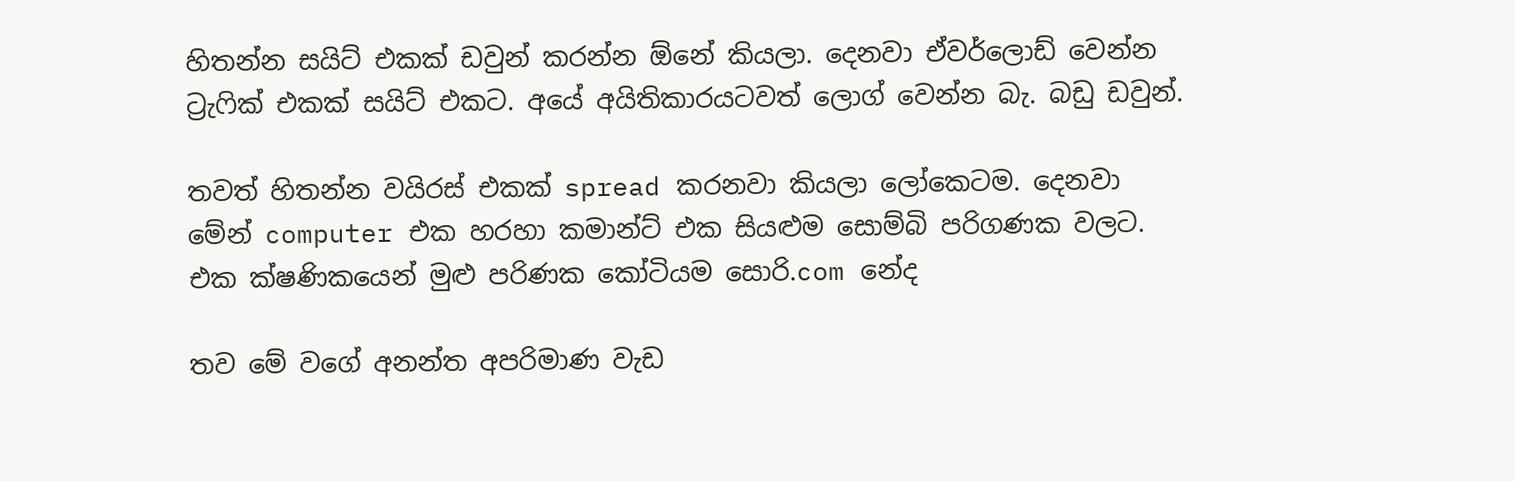හිතන්න සයිට් එකක් ඩවුන් කරන්න ඕනේ කියලා. දෙනවා ඒවර්ලොඩ් වෙන්න ට්‍රැෆික් එකක් සයිට් එකට. අයේ අයිතිකාරයටවත් ලොග් වෙන්න බැ. බඩු ඩවුන්.

තවත් හිතන්න වයිරස් එකක් spread කරනවා කියලා ලෝකෙටම. දෙනවා මේන් computer එක හරහා කමාන්ට් එක සියළුම සොම්බි පරිගණක වලට. එක ක්ෂණිකයෙන් මුළු පරිණක කෝටියම සොරි.com නේද

තව මේ වගේ අනන්ත අපරිමාණ වැඩ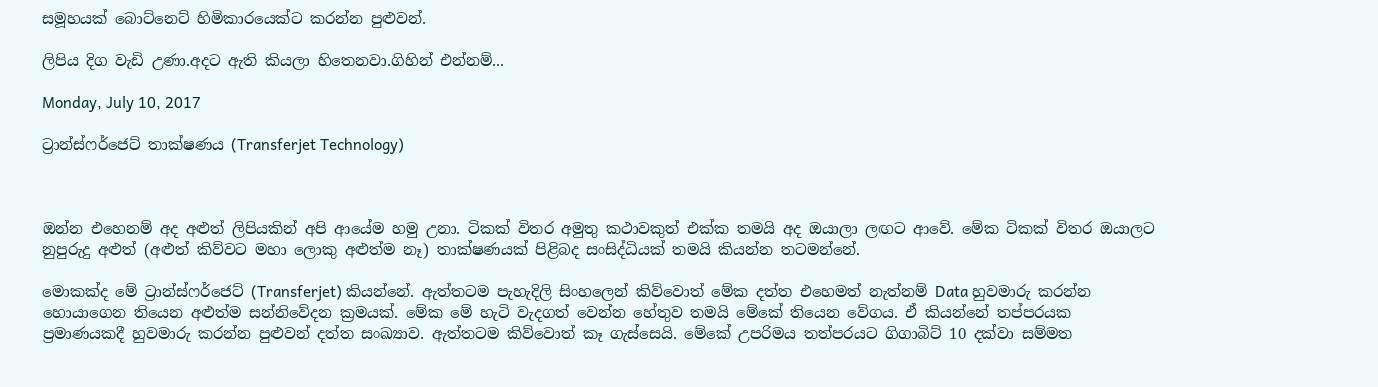සමූහයක් බොට්නෙට් හිමිකාරයෙක්ට කරන්න පුළුවන්.

ලිපිය දිග වැඩි උණා.අදට ඇති කියලා හිතෙනවා.ගිහින් එන්නම්...

Monday, July 10, 2017

ට්‍රාන්ස්ෆර්ජෙට් තාක්ෂණය (Transferjet Technology)



ඔන්න එහෙනම් අද අළුත් ලිපියකින් අපි ආයේම හමු උනා. ටිකක් විතර අමුතු කථාවකුත් එක්ක තමයි අද ඔයාලා ලඟට ආවේ. මේක ටිකක් විතර ඔයාලට නුපුරුදු අළුත් (අළුත් කිව්වට මහා ලොකු අළුත්ම නෑ) තාක්ෂණයක් පිළිබද සංසිද්ධියක් තමයි කියන්න තටමන්නේ.

මොකක්ද මේ ට්‍රාන්ස්ෆර්ජෙට් (Transferjet) කියන්නේ. ඇත්තටම පැහැදිලි සිංහලෙන් කිව්වොත් මේක දත්ත එහෙමත් නැත්නම් Data හුවමාරු කරන්න හොයාගෙන තියෙන අළුත්ම සන්නිවේදන ක්‍රමයක්. මේක මේ හැටි වැදගත් වෙන්න හේතුව තමයි මේකේ තියෙන වේගය. ඒ කියන්නේ තප්පරයක ප්‍රමාණයකදී හුවමාරු කරන්න පුළුවන් දත්ත සංඛ්‍යාව. ඇත්තටම කිව්වොත් කෑ ගැස්සෙයි. මේකේ උපරිමය තත්පරයට ගිගාබිට් 10 දක්වා සම්මත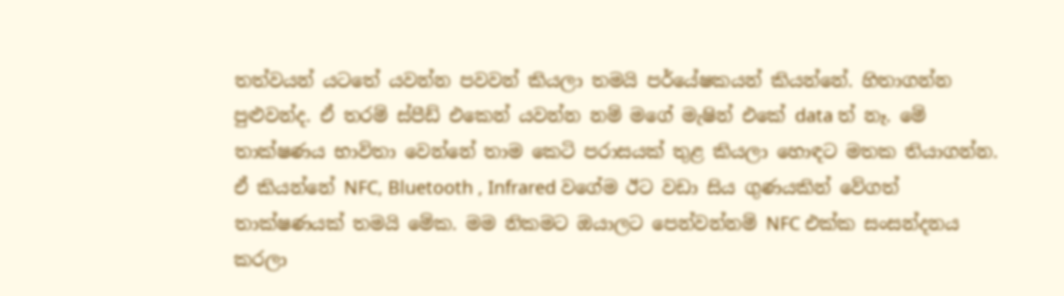තත්වයන් යටතේ යවන්න පවවන් කියලා තමයි පර්යේෂකයන් කියන්නේ. හිතාගන්න පුළුවන්ද. ඒ තරම් ස්පීඩ් එකෙන් යවන්න නම් මගේ මැෂින් එකේ data ත් නෑ. මේ තාක්ෂණය භාවිතා වෙන්නේ තාම කෙටි පරාසයක් තුළ කියලා හොඳට මතක තියාගන්න. ඒ කියන්නේ NFC, Bluetooth , Infrared වගේම ඊට වඩා සිය ගුණයකින් වේගත් තාක්ෂණයක් තමයි මේක. මම නිකමට ඔයාලට පෙන්වන්නම් NFC එක්ක සංසන්දනය කරලා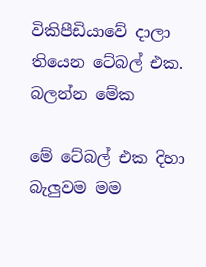විකිපීඩියාවේ දාලා තියෙන ටේබල් එක.
බලන්න මේක

මේ ටේබල් එක දිහා බැලුවම මම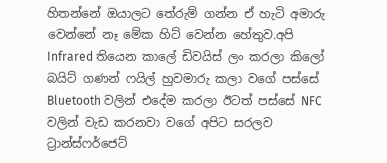හිතන්නේ ඔයාලට තේරුම් ගන්න ඒ හැටි අමාරු වෙන්නේ නෑ මේක හිට් වෙන්න හේතුව.අපි Infrared තියෙන කාලේ ඩිවයිස් ලං කරලා කිලෝ බයිට් ගණන් ෆයිල් හුවමාරු කලා වගේ පස්සේ Bluetooth වලින් එදේම කරලා ඊටත් පස්සේ NFC වලින් වැඩ කරනවා වගේ අපිට සරලව ට්‍රාන්ස්ෆර්ජෙට්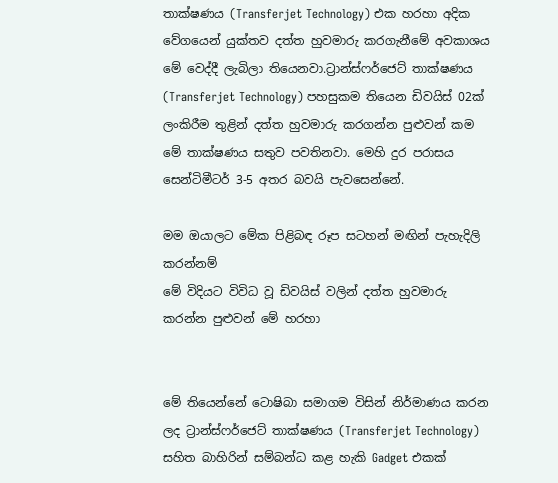තාක්ෂණය (Transferjet Technology) එක හරහා අදික වේගයෙන් යුක්තව දත්ත හුවමාරු කරගැනීමේ අවකාශය මේ වෙද්දී ලැබිලා තියෙනවා.ට්‍රාන්ස්ෆර්ජෙට් තාක්ෂණය (Transferjet Technology) පහසුකම තියෙන ඩිවයිස් 02ක් ලංකිරීම තුළින් දත්ත හුවමාරු කරගන්න පුළුවන් කම මේ තාක්ෂණය සතුව පවතිනවා. මෙහි දුර පරාසය සෙන්ටිමීටර් 3-5 අතර බවයි පැවසෙන්නේ.

මම ඔයාලට මේක පිළිබඳ රූප සටහන් මඟින් පැහැදිලි කරන්නම්
මේ විදියට විවිධ වූ ඩිවයිස් වලින් දත්ත හුවමාරු කරන්න පුළුවන් මේ හරහා


මේ තියෙන්නේ ටොෂිබා සමාගම විසින් නිර්මාණය කරන ලද ට්‍රාන්ස්ෆර්ජෙට් තාක්ෂණය (Transferjet Technology) සහිත බාහිරින් සම්බන්ධ කළ හැකි Gadget එකක්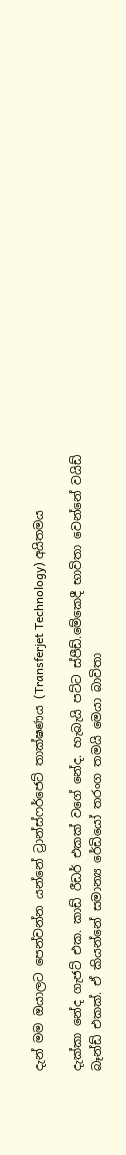දැන් මම ඔයාලට පෙන්වන්න යන්නේ ට්‍රාන්ස්ෆර්ජෙට් තාක්ෂණය (Transferjet Technology) අයිතමය

දැක්කා නේද ගැජට් එක. කාඩ් රීඩර් එකක් වගේ නේද. හැබැයි පට්ට ස්පීඩ්.මේකෙදී භාවිතා වෙන්නේ වයිඩ් බෑන්ඩ් එකක්. ඒ කියන්නේ සමාන්‍ය රේඩියෝ තරංග තමයි මෙයා බාවිතා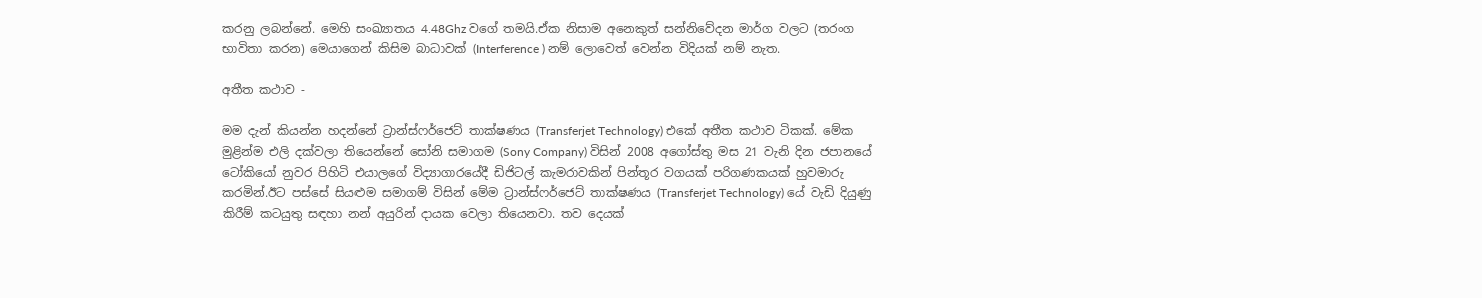කරනු ලබන්නේ. මෙහි සංඛ්‍යාතය 4.48Ghz වගේ තමයි.ඒක නිසාම අනෙකුත් සන්නිවේදන මාර්ග වලට (තරංග භාවිතා කරන) මෙයාගෙන් කිසිම බාධාවක් (Interference ) නම් ලොවෙත් වෙන්න විදියක් නම් නැත.

අතීත කථාව -

මම දැන් කියන්න හදන්නේ ට්‍රාන්ස්ෆර්ජෙට් තාක්ෂණය (Transferjet Technology) එකේ අතීත කථාව ටිකක්. මේක මුළින්ම එලි දක්වලා තියෙන්නේ සෝනි සමාගම (Sony Company) විසින් 2008 අගෝස්තු මස 21 වැනි දින ජපානයේ ටෝකියෝ නුවර පිහිටි එයාලගේ විද්‍යාගාරයේදී ඩිජිටල් කැමරාවකින් පින්තූර වගයක් පරිගණකයක් හුවමාරු කරමින්.ඊට පස්සේ සියළුම සමාගම් විසින් මේම ට්‍රාන්ස්ෆර්ජෙට් තාක්ෂණය (Transferjet Technology) යේ වැඩි දියුණු කිරීම් කටයුතු සඳහා නන් අයුරින් දායක වෙලා තියෙනවා. තව දෙයක්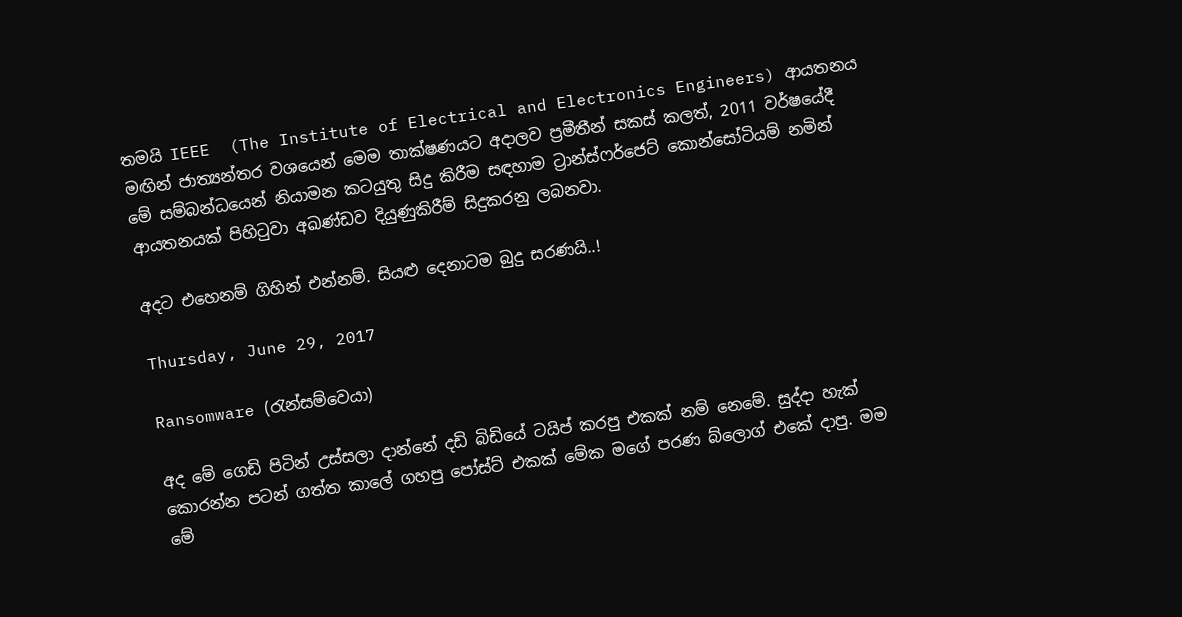තමයි IEEE  (The Institute of Electrical and Electronics Engineers) ආයතනය මඟින් ජාත්‍යන්තර වශයෙන් මෙම තාක්ෂණයට අදාලව ප්‍රමීතීන් සකස් කලත්, 2011 වර්ෂයේදී මේ සම්බන්ධයෙන් නියාමන කටයුතු සිදු කිරීම සඳහාම ට්‍රාන්ස්ෆර්ජෙට් කොන්සෝටියම් නමින් ආයතනයක් පිහිටුවා අඛණ්ඩව දියුණුකිරීම් සිදුකරනු ලබනවා.

අදට එහෙනම් ගිහින් එන්නම්. සියළු දෙනාටම බුදු සරණයි..!

Thursday, June 29, 2017

Ransomware (රැන්සම්වෙයා)

අද මේ ගෙඩි පිටින් උස්සලා දාන්නේ දඩි බිඩියේ ටයිප් කරපු එකක් නම් නෙමේ. සුද්දා හැක් කොරන්න පටන් ගත්ත කාලේ ගහපු පෝස්ට් එකක් මේක මගේ පරණ බ්ලොග් එකේ දාපු. මම මේ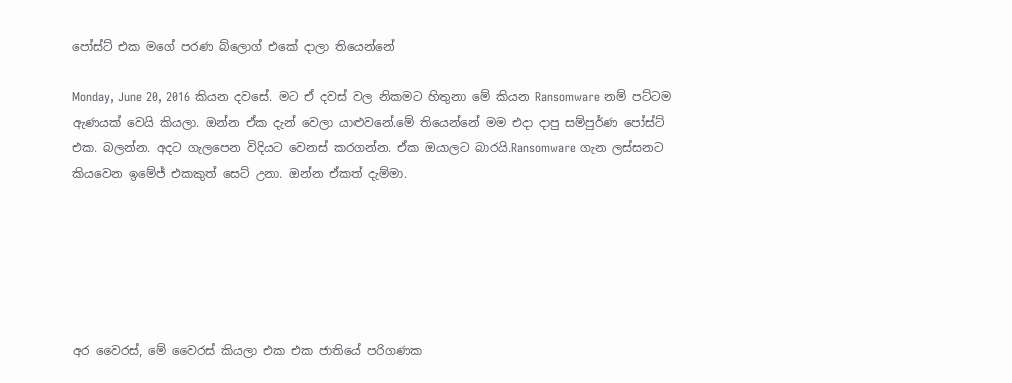පෝස්ට් එක මගේ පරණ බ්ලොග් එකේ දාලා තියෙන්නේ

Monday, June 20, 2016 කියන දවසේ. මට ඒ දවස් වල නිකමට හිතුනා මේ කියන Ransomware නම් පට්ටම ඇණයක් වෙයි කියලා. ඔන්න ඒක දැන් වෙලා යාළුවනේ.මේ තියෙන්නේ මම එදා දාපු සම්පුර්ණ පෝස්ට් එක. බලන්න. අදට ගැලපෙන විදියට වෙනස් කරගන්න. ඒක ඔයාලට බාරයි.Ransomware ගැන ලස්සනට කියවෙන ඉමේජ් එකකුත් සෙට් උනා. ඔන්න ඒකත් දැම්මා.






අර වෛරස්, මේ වෛරස් කියලා එක එක ජාතියේ පරිගණක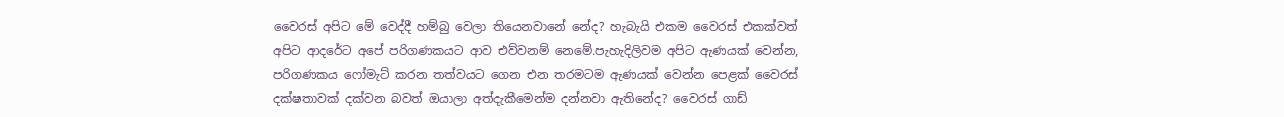වෛරස් අපිට මේ වෙද්දී හම්බු වෙලා තියෙනවානේ නේද? හැබැයි එකම වෛරස් එකක්වත් අපිට ආදරේට අපේ පරිගණකයට ආව එව්වනම් නෙමේ.පැහැදිලිවම අපිට ඇණයක් වෙන්න, පරිගණකය ෆෝමැට් කරන තත්වයට ගෙන එන තරමටම ඇණයක් වෙන්න පෙළක් වෛරස් දක්ෂතාවක් දක්වන බවත් ඔයාලා අත්දැකීමෙන්ම දන්නවා ඇතිනේද? වෛරස් ගාඩ්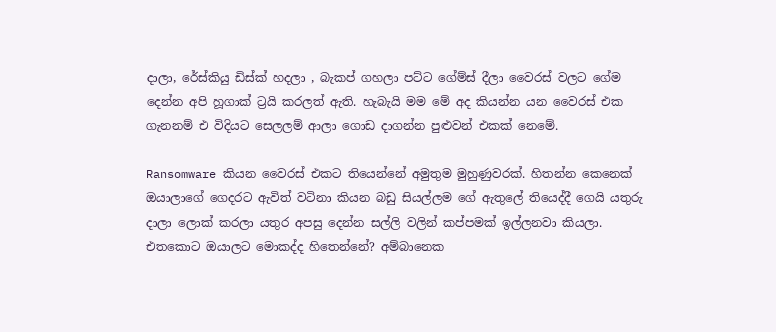දාලා, රේස්කියු ඩිස්ක් හදලා , බැකප් ගහලා පට්ට ගේම්ස් දීලා වෛරස් වලට ගේම දෙන්න අපි හූගාක් ට්‍රයි කරලත් ඇති. හැබැයි මම මේ අද කියන්න යන වෛරස් එක ගැනනම් එ විදියට සෙලලම් ආලා ගොඩ දාගන්න පුළුවන් එකක් නෙමේ.

Ransomware කියන වෛරස් එකට තියෙන්නේ අමුතුම මුහුණුවරක්. හිතන්න කෙනෙක් ඔයාලාගේ ගෙදරට ඇවිත් වටිනා කියන බඩු සියල්ලම ගේ ඇතුලේ තියෙද්දී ගෙයි යතුරු දාලා ලොක් කරලා යතුර අපසු දෙන්න සල්ලි වලින් කප්පමක් ඉල්ලනවා කියලා. එතකොට ඔයාලට මොකද්ද හිතෙන්නේ? අම්බානෙක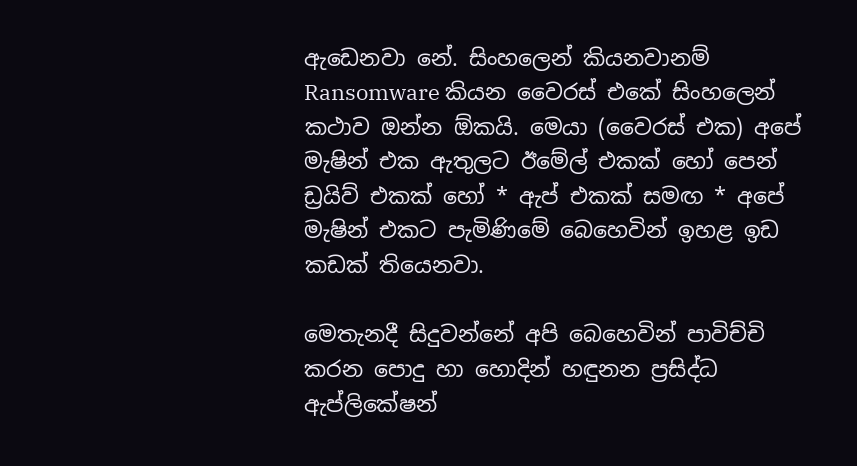ඇඩෙනවා නේ. සිංහලෙන් කියනවානම් Ransomware කියන වෛරස් එකේ සිංහලෙන් කථාව ඔන්න ඕකයි. මෙයා (වෛරස් එක) අපේ මැෂින් එක ඇතුලට ඊමේල් එකක් හෝ පෙන් ඩ්‍රයිව් එකක් හෝ * ඇප් එකක් සමඟ * අපේ මැෂින් එකට පැමිණිමේ බෙහෙවින් ඉහළ ඉඩ කඩක් තියෙනවා.

මෙතැනදී සිදුවන්නේ අපි බෙහෙවින් පාවිච්චි කරන පොදු හා හොදින් හඳුනන ප්‍රසිද්ධ ඇප්ලිකේෂන්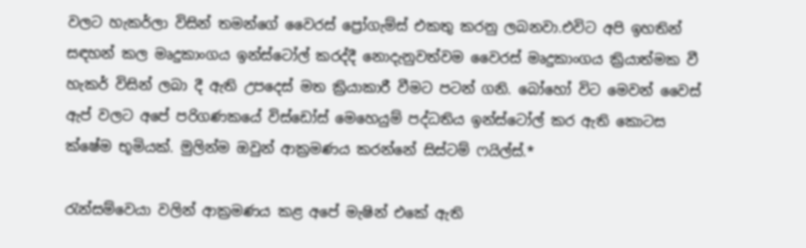වලට හැකර්ලා විසින් තමන්ගේ වෛරස් ප්‍රෝගැම්ස් එකතු කරනු ලබනවා.එවිට අපි ඉහතින් සඳහන් කල මෘදුකාංගය ඉන්ස්ටෝල් කරද්දී නොදැනුවත්වම වෛරස් මෘදුකාංගය ක්‍රියාත්මක වී හැකර් විසින් ලබා දී ඇති උපදෙස් මත ක්‍රියාකාරී වීමට පටන් ගනි. බෝහෝ විට මෙවන් වෛස් ඇප් වලට අපේ පරිගණකයේ විස්ඩෝස් මෙහෙයුම් පද්ධතිය ඉන්ස්ටෝල් කර ඇති කොටස ක්ෂේම භූමියක්. මුලින්ම ඔවුන් ආක්‍රමණය කරන්නේ සිස්ටම් ෆයිල්ස්.*

රැන්සම්වෙයා වලින් ආක්‍රමණය කළ අපේ මැෂින් එකේ ඇති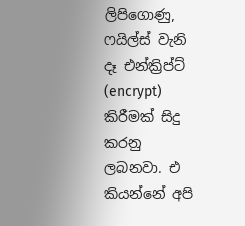ලිපිගොණු, ෆයිල්ස් වැනි දෑ එන්ක්‍රිප්ට් (encrypt) කිරීමක් සිදු කරනු ලබනවා. එ කියන්නේ අපි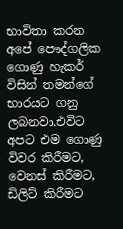භාවිතා කරන අපේ පෞද්ගලික ගොණු හැකර් විසින් තමන්ගේ භාරයට ගනු ලබනවා.එවිට අපට එම ගොණු විවර කිරීමට, වෙනස් කිරීමට, ඩිලිට් කිරීමට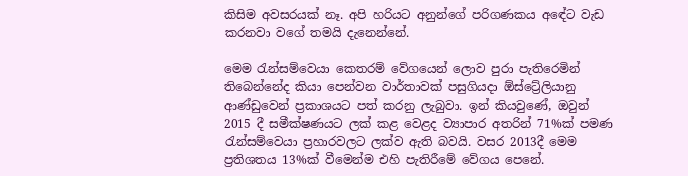කිසිම අවසරයක් නෑ. අපි හරියට අනුන්ගේ පරිගණකය අඳේට වැඩ කරනවා වගේ තමයි දැනෙන්නේ.

මෙම රැන්සම්වෙයා කෙතරම් වේගයෙන් ලොව පුරා පැතිරෙමින් තිබෙන්නේද කියා පෙන්වන වාර්තාවක් පසුගියදා ඕස්ට්‍රේලියානු ආණ්ඩුවෙන් ප්‍රකාශයට පත් කරනු ලැබුවා. ඉන් කියවුණේ, ඔවුන් 2015 දී සමීක්ෂණයට ලක් කළ වෙළද ව්‍යාපාර අතරින් 71%ක් පමණ රැන්සම්වෙයා ප්‍රහාරවලට ලක්ව ඇති බවයි. වසර 2013දී මෙම ප්‍රතිශතය 13%ක් වීමෙන්ම එහි පැතිරීමේ වේගය පෙනේ.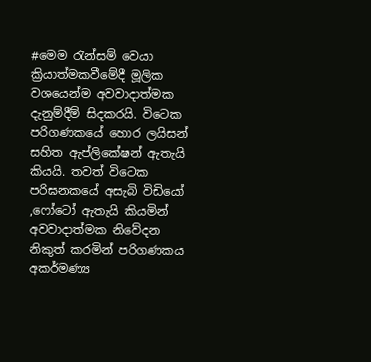#මෙම රැන්සම් වෙයා ක්‍රියාත්මකවීමේදී මූලික වශයෙන්ම අවවාදාත්මක දැනුම්දීම් සිදකරයි. විටෙක පරිගණකයේ හොර ලයිසන් සහිත ඇප්ලිකේෂන් ඇතැයි කියයි. තවත් විටෙක පරිඝනකයේ අසැබි විඩියෝ ,ෆෝටෝ ඇතැයි කියමින් අවවාදාත්මක නිවේදන නිකුත් කරමින් පරිගණකය අකර්මණ්‍ය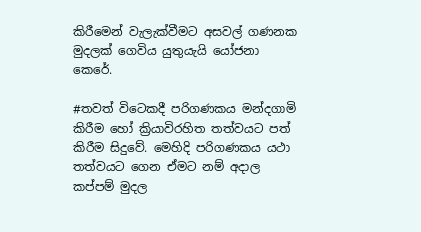කිරීමෙන් වැලැක්වීමට අසවල් ගණනක මුදලක් ගෙවිය යුතුයැයි යෝජනා කෙරේ.

#තවත් විටෙකදී පරිගණකය මන්දගාමි කිරීම හෝ ක්‍රියාවිරහිත තත්වයට පත් කිරීම සිදුවේ. මෙහිදි පරිගණකය යථා තත්වයට ගෙන ඒමට නම් අදාල කප්පම් මුදල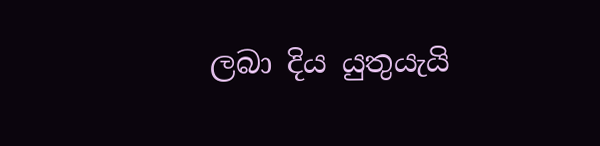ලබා දිය යුතුයැයි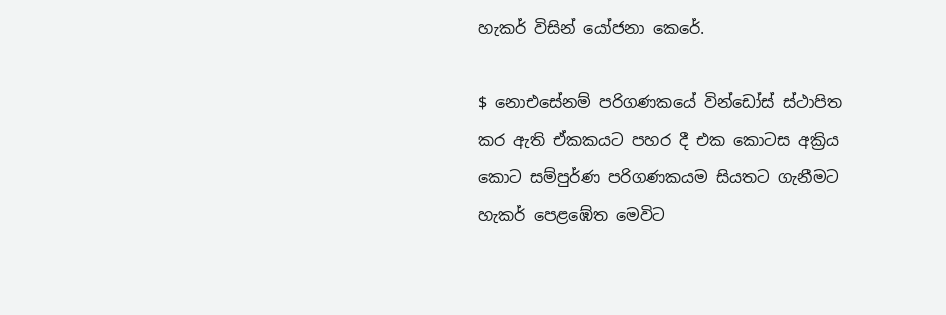හැකර් විසින් යෝජනා කෙරේ.

$ නොඑසේනම් පරිගණකයේ වින්ඩෝස් ස්ථාපිත කර ඇති ඒකකයට පහර දී එක කොටස අක්‍රිය කොට සම්පුර්ණ පරිගණකයම සියතට ගැනීමට හැකර් පෙළඹේත මෙවිට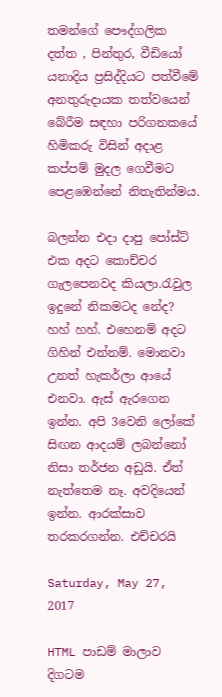තමන්ගේ පෞද්ගලික දත්ත , පින්තුර, වීඩියෝ යනාදිය ප්‍රසිද්දියට පත්වීමේ අනතුරුදායක තත්වයෙන් බේරීම සඳහා පරිගනකයේ හිමිකරු විසින් අදාළ කප්පම් මුදල ගෙවීමට පෙළඹෙන්නේ නිතැතින්මය.

බලන්න එදා දාපු පෝස්ට් එක අදට කොච්චර ගැලපෙනවද කියලා.රැවුල ඉදුනේ නිකමටද නේද? හහ් හහ්. එහෙනම් අදට ගිහින් එන්නම්. මොනවා උනත් හැකර්ලා ආයේ එනවා. ඇස් ඇරගෙන ඉන්න. අපි 3වෙනි ලෝකේ සිඟන ආදයම් ලබන්නෝ නිසා තර්ජන අඩුයි. ඒත් නැත්තෙම නෑ. අවදියෙන් ඉන්න. ආරක්සාව තරකරගන්න. එච්චරයි

Saturday, May 27, 2017

HTML පාඩම් මාලාව දිගටම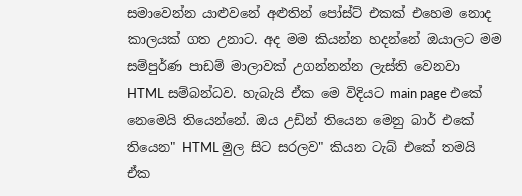සමාවෙන්න යාළුවනේ අළුතින් පෝස්ට් එකක් එහෙම නොද කාලයක් ගත උනාට. අද මම කියන්න හදන්නේ ඔයාලට මම සම්පුර්ණ පාඩම් මාලාවක් උගන්නන්න ලැස්ති වෙනවා HTML සම්බන්ධව. හැබැයි ඒක මෙ විදියට main page එකේ නෙමෙයි තියෙන්නේ. ඔය උඩින් තියෙන මෙනු බාර් එකේ තියෙන" HTML මුල සිට සරලව" කියන ටැබ් එකේ තමයි ඒක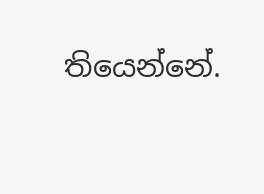තියෙන්නේ.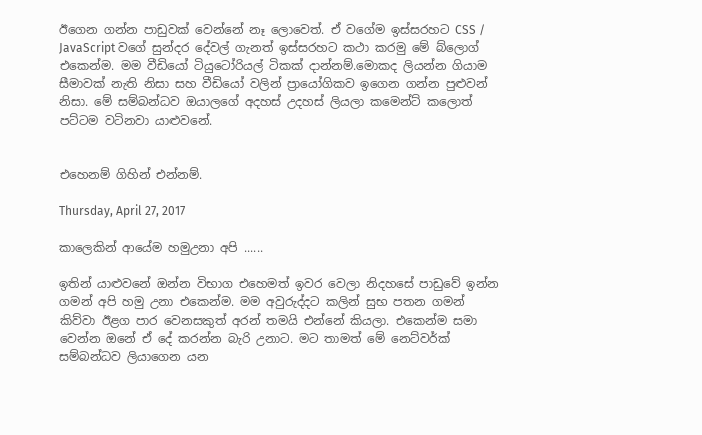ඊගෙන ගන්න පාඩුවක් වෙන්නේ නෑ ලොවෙත්. ඒ වගේම ඉස්සරහට CSS / JavaScript වගේ සුන්දර දේවල් ගැනත් ඉස්සරහට කථා කරමු මේ බ්ලොග් එකෙන්ම. මම වීඩියෝ ටියුටෝරියල් ටිකක් දාන්නම්.මොකද ලියන්න ගියාම සීමාවක් නැති නිසා සහ වීඩියෝ වලින් ප්‍රායෝගිකව ඉගෙන ගන්න පුළුවන් නිසා. මේ සම්බන්ධව ඔයාලගේ අදහස් උදහස් ලියලා කමෙන්ට් කලොත් පට්ටම වටිනවා යාළුවනේ.


එහෙනම් ගිහින් එන්නම්.

Thursday, April 27, 2017

කාලෙකින් ආයේම හමුඋනා අපි ......

ඉතින් යාළුවනේ ඔන්න විභාග එහෙමත් ඉවර වෙලා නිදහසේ පාඩුවේ ඉන්න ගමන් අපි හමු උනා එකෙන්ම. මම අවුරුද්දට කලින් සුභ පතන ගමන් කිව්වා ඊළග පාර වෙනසකුත් අරන් තමයි එන්නේ කියලා. එකෙන්ම සමා වෙන්න ඔනේ ඒ දේ කරන්න බැරි උනාට. මට තාමත් මේ නෙට්වර්ක් සම්බන්ධව ලියාගෙන යන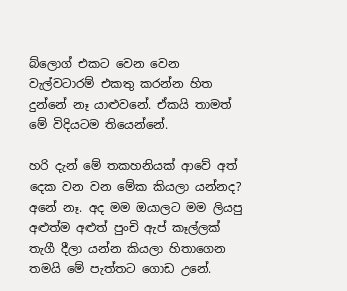බ්ලොග් එකට වෙන වෙන වැල්වටාරම් එකතු කරන්න හිත දුන්නේ නෑ යාළුවනේ. ඒකයි තාමත් මේ විදියටම තියෙන්නේ.

හරි දැන් මේ තකහනියක් ආවේ අත් දෙක වන වන මේක කියලා යන්නද? අනේ නෑ. අද මම ඔයාලට මම ලියපු අළුත්ම අළුත් පුංචි ඇප් කෑල්ලක් තැගී දීලා යන්න කියලා හිතාගෙන තමයි මේ පැත්තට ගොඩ උනේ.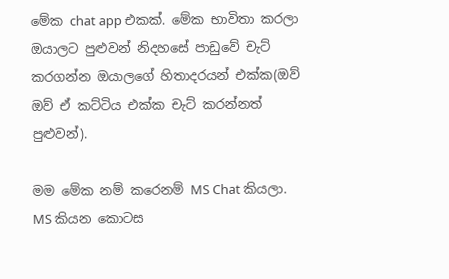මේක chat app එකක්. මේක භාවිතා කරලා ඔයාලට පුළුවන් නිදහසේ පාඩුවේ චැට් කරගන්න ඔයාලගේ හිතාදරයන් එක්ක(ඔව් ඔව් ඒ කට්ටිය එක්ක චැට් කරන්නත් පුළුවන්).

මම මේක නම් කරෙනම් MS Chat කියලා. MS කියන කොටස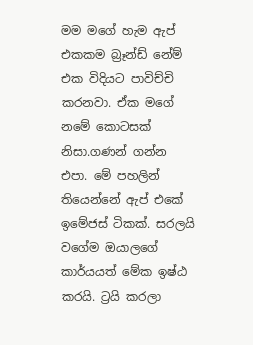මම මගේ හැම ඇප් එකකම බ්‍රෑන්ඩ් නේම් එක විදියට පාවිච්චි කරනවා. ඒක මගේ නමේ කොටසක් නිසා.ගණන් ගන්න එපා. මේ පහලින් තියෙන්නේ ඇප් එකේ ඉමේජස් ටිකක්. සරලයි වගේම ඔයාලගේ කාර්යයත් මේක ඉෂ්ඨ කරයි. ට්‍රයි කරලා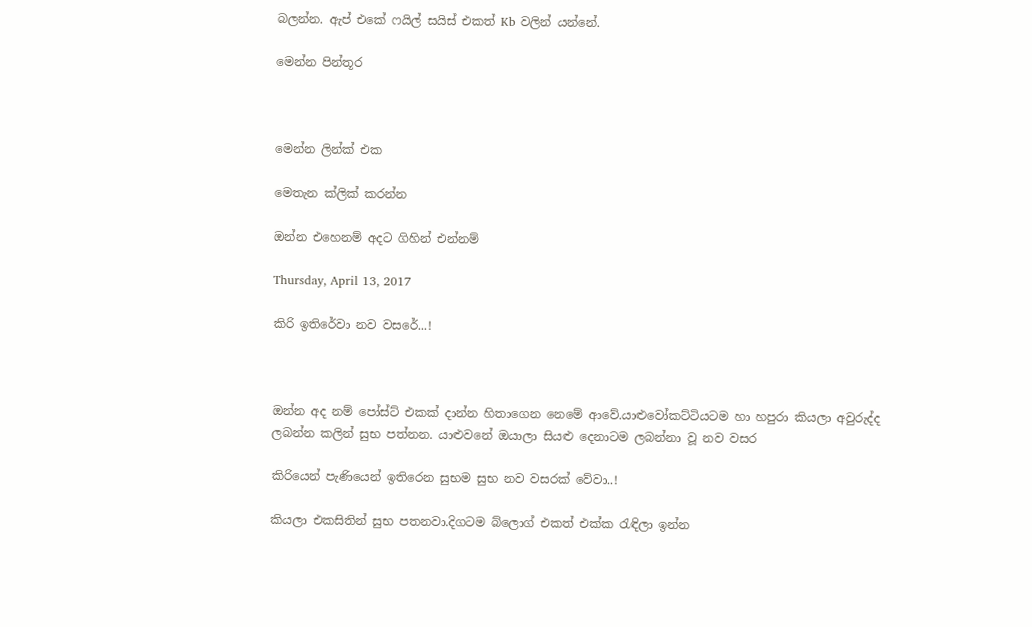බලන්න. ඇප් එකේ ෆයිල් සයිස් එකත් Kb වලින් යන්නේ.

මෙන්න පින්තූර



මෙන්න ලින්ක් එක

මෙතැන ක්ලික් කරන්න

ඔන්න එහෙනම් අදට ගිහින් එන්නම්

Thursday, April 13, 2017

කිරි ඉතිරේවා නව වසරේ...!



ඔන්න අද නම් පෝස්ට් එකක් දාන්න හිතාගෙන නෙමේ ආවේ.යාළුවෝකට්ටියටම හා හපුරා කියලා අවුරුද්ද ලබන්න කලින් සුභ පත්නන. යාළුවනේ ඔයාලා සියළු දෙනාටම ලබන්නා වූ නව වසර

කිරියෙන් පැණියෙන් ඉතිරෙන සුභම සුභ නව වසරක් වේවා..!

කියලා එකසිතින් සුභ පතනවා.දිගටම බ්ලොග් එකත් එක්ක රැඳිලා ඉන්න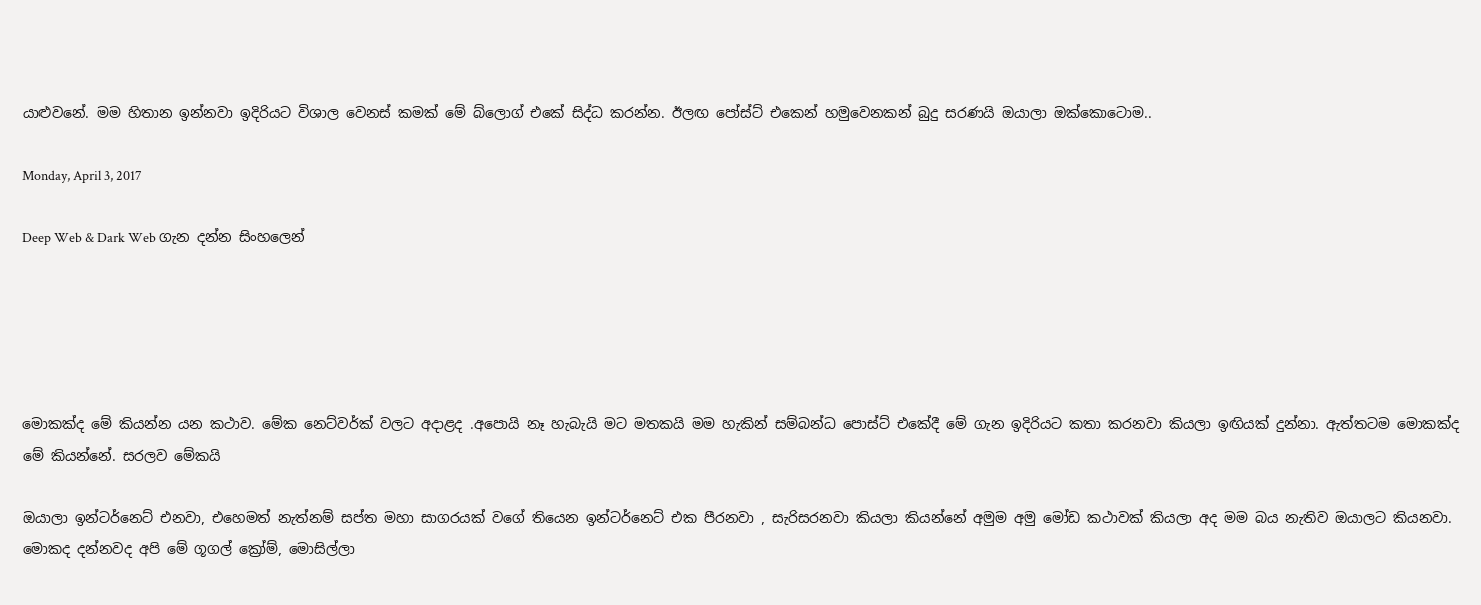යාළුවනේ. මම හිතාන ඉන්නවා ඉදිරියට විශාල වෙනස් කමක් මේ බ්ලොග් එකේ සිද්ධ කරන්න. ඊලඟ පෝස්ට් එකෙන් හමුවෙනකන් බුදු සරණයි ඔයාලා ඔක්කොටොම..

Monday, April 3, 2017

Deep Web & Dark Web ගැන දන්න සිංහලෙන්





මොකක්ද මේ කියන්න යන කථාව. මේක නෙට්වර්ක් වලට අදාළද .අපොයි නෑ හැබැයි මට මතකයි මම හැකින් සම්බන්ධ පොස්ට් එකේදී මේ ගැන ඉදිරියට කතා කරනවා කියලා ඉඟියක් දුන්නා. ඇත්තටම මොකක්ද මේ කියන්නේ. සරලව මේකයි

ඔයාලා ඉන්ටර්නෙට් එනවා, එහෙමත් නැත්නම් සප්ත මහා සාගරයක් වගේ තියෙන ඉන්ටර්නෙට් එක පීරනවා , සැරිසරනවා කියලා කියන්නේ අමුම අමු මෝඩ කථාවක් කියලා අද මම බය නැතිව ඔයාලට කියනවා. මොකද දන්නවද අපි මේ ගූගල් ‍ක්‍රෝම්, මොසිල්ලා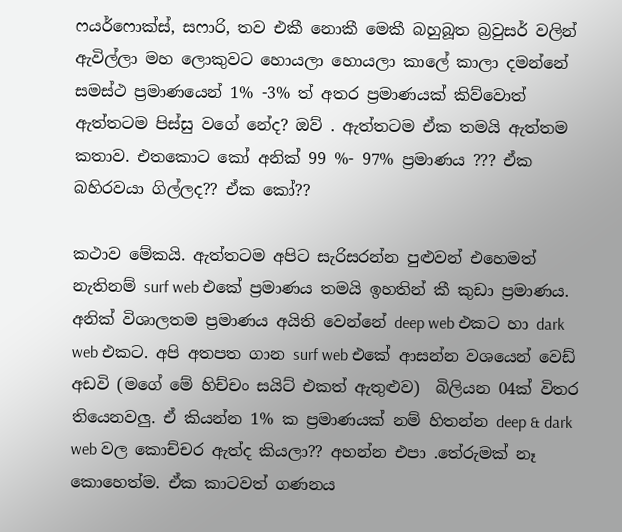ෆයර්ෆොක්ස්, සෆාරි, තව එකී නොකී මෙකී බහුබූත බ්‍රවුසර් වලින් ඇවිල්ලා මහ ලොකුවට හොයලා හොයලා කාලේ කාලා දමන්නේ සමස්ථ ප්‍රමාණයෙන් 1% -3% ත් අතර ප්‍රමාණයක් කිව්වොත් ඇත්තටම පිස්සු වගේ නේද? ඔව් . ඇත්තටම ඒක තමයි ඇත්තම කතාව. එතකොට කෝ අනික් 99 %- 97% ප්‍රමාණය ??? ඒක බහිරවයා ගිල්ලද?? ඒක කෝ??

කථාව මේකයි. ඇත්තටම අපිට සැරිසරන්න පුළුවන් එහෙමත් නැතිනම් surf web එකේ ප්‍රමාණය තමයි ඉහතින් කී කුඩා ප්‍රමාණය. අනික් විශාලතම ප්‍රමාණය අයිති වෙන්නේ deep web එකට හා dark web එකට. අපි අතපත ගාන surf web එකේ ආසන්න වශයෙන් වෙඩ් අඩවි (මගේ මේ හිච්චං සයිට් එකත් ඇතුළුව)  බිලියන 04ක් විතර තියෙනවලු. ඒ කියන්න 1% ක ප්‍රමාණයක් නම් හිතන්න deep & dark web වල කොච්චර ඇත්ද කියලා?? අහන්න එපා .තේරුමක් නෑ කොහෙත්ම. ඒක කාටවත් ගණනය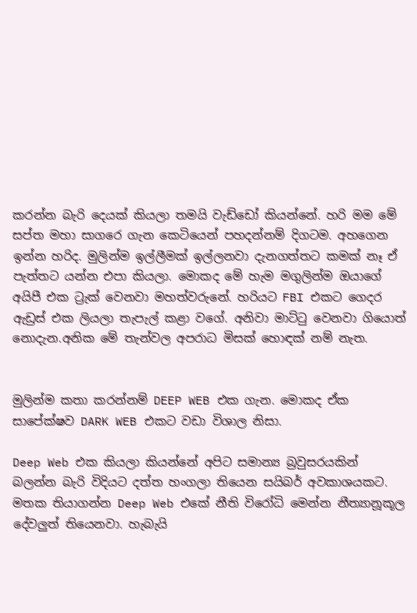කරන්න බැරි දෙයක් කියලා තමයි වැඩ්ඩෝ කියන්නේ. හරි මම මේ සප්ත මහා සාගරෙ ගැන කෙටියෙන් පහදන්නම් දිගටම. අහගෙන ඉන්න හරිද. මුලින්ම ඉල්ලීමක් ඉල්ලනවා දැනගත්තට කමක් නෑ ඒ පැත්තට යන්න එපා කියලා. මොකද මේ හැම මගුලින්ම ඔයාගේ අයිපී එක ට්‍රැක් වෙනවා මහත්වරුනේ. හරියට FBI එකට ගෙදර ඇඩ්‍රස් එක ලියලා තැපැල් කළා වගේ. අනිවා මාට්ටු වෙනවා ගියොත් නොදැන.අනික මේ තැන්වල අපරාධ මිසක් හොඳක් නම් නැත.


මුලින්ම කතා කරන්නම් DEEP WEB එක ගැන. මොකද ඒක සාපේක්ෂව DARK WEB එකට වඩා විශාල නිසා.

Deep Web එක කියලා කියන්නේ අපිට සමාන්‍ය බ්‍රවුසරයකින් බලන්න බැරි විදියට දත්ත හංගලා තියෙන සයිබර් අවකාශයකට. මතක තියාගන්න Deep Web එකේ නීති විරෝධි මෙන්න නීත්‍යානූකූල දේවලුත් තියෙනවා. හැබැයි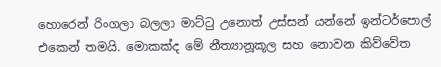හොරෙන් රිංගලා බලලා මාට්ටු උනොත් උස්සන් යන්නේ ඉන්ටර්පොල් එකෙන් තමයි. මොකක්ද මේ නීත්‍යානූකූල සහ නොවන කිව්වේත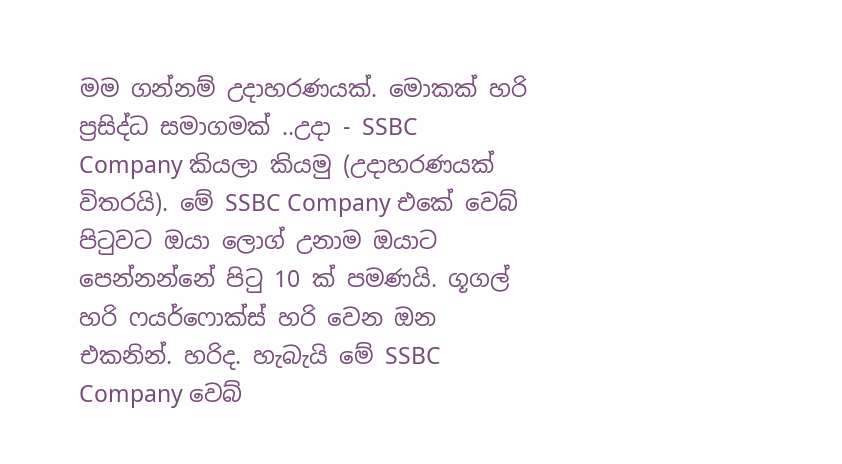මම ගන්නම් උදාහරණයක්. මොකක් හරි ප්‍රසිද්ධ සමාගමක් ..උදා - SSBC Company කියලා කියමු (උදාහරණයක් විතරයි). මේ SSBC Company එකේ වෙබ් පිටුවට ඔයා ලොග් උනාම ඔයාට පෙන්නන්නේ පිටු 10 ක් පමණයි. ගූගල් හරි ෆයර්ෆොක්ස් හරි වෙන ඔන එකනින්. හරිද. හැබැයි මේ SSBC Company වෙබ්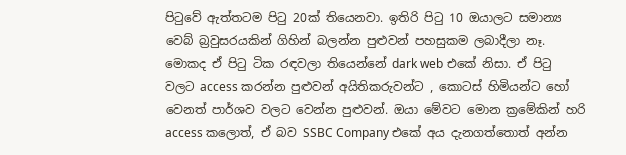පිටුවේ ඇත්තටම පිටු 20ක් තියෙනවා. ඉතිරි පිටු 10 ඔයාලට සමාන්‍ය වෙබ් බ්‍රවුසරයකින් ගිහින් බලන්න පුළුවන් පහසුකම ලබාදීලා නෑ. මොකද ඒ පිටු ටික රඳවලා තියෙන්නේ dark web එකේ නිසා. ඒ පිටු වලට access කරන්න පුළුවන් අයිතිකරුවන්ට , කොටස් හිමියන්ට හෝ වෙනත් පාර්ශව වලට වෙන්න පුළුවන්. ඔයා මේවට මොන ක්‍රමේකින් හරි access කලොත්, ඒ බව SSBC Company එකේ අය දැනගත්තොත් අන්න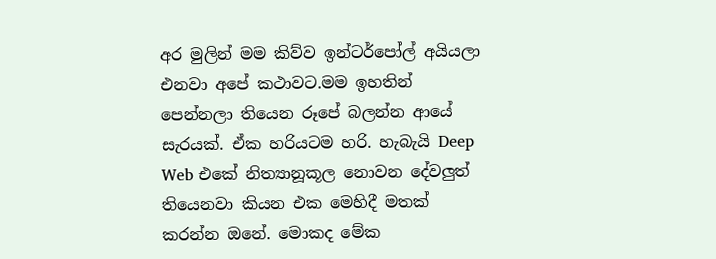අර මුලින් මම කිව්ව ඉන්ටර්පෝල් අයියලා එනවා අපේ කථාවට.මම ඉහතින් පෙන්නලා තියෙන රූපේ බලන්න ආයේ සැරයක්. ඒක හරියටම හරි. හැබැයි Deep Web එකේ නිත්‍යානූකූල නොවන දේවලුත් තියෙනවා කියන එක මෙහිදී මතක් කරන්න ඔනේ. මොකද මේක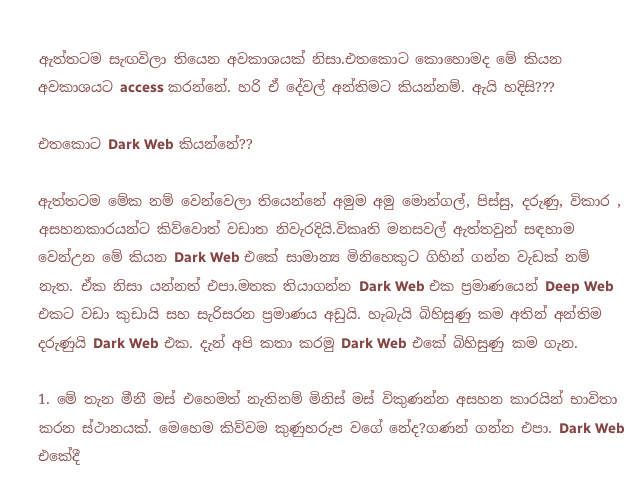ඇත්තටම සැඟවිලා තියෙන අවකාශයක් නිසා.එතකොට කොහොමද මේ කියන අවකාශයට access කරන්නේ. හරි ඒ දේවල් අන්තිමට කියන්නම්. ඇයි හදිසි???

එතකොට Dark Web කියන්නේ??

ඇත්තටම මේක නම් වෙන්වෙලා තියෙන්නේ අමුම අමු මොන්ගල්, පිස්සු, දරුණු, විකාර , අසහනකාරයන්ට කිව්වොත් වඩාත නිවැරදියි.විකෘති මනසවල් ඇත්තවුන් සඳහාම වෙන්උන මේ කියන Dark Web එකේ සාමාන්‍ය මිනිහෙකුට ගිහින් ගන්න වැඩක් නම් නැත. ඒක නිසා යන්නත් එපා.මතක තියාගන්න Dark Web එක ප්‍රමාණයෙන් Deep Web එකට වඩා කුඩායි සහ සැරිසරන ප්‍රමාණය අඩුයි. හැබැයි බිහිසුණු කම අතින් අන්තිම දරුණුයි Dark Web එක. දැන් අපි කතා කරමු Dark Web එකේ බිහිසුණු කම ගැන.

1. මේ තැන මීනී මස් එහෙමත් නැතිනම් මිනිස් මස් විකුණන්න අසහන කාරයින් භාවිතා කරන ස්ථානයක්. මෙහෙම කිව්වම කුණුහරුප වගේ නේද?ගණන් ගන්න එපා. Dark Web එකේදී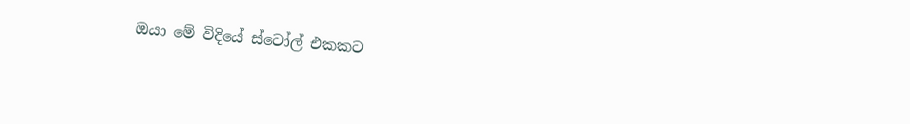ඔයා මේ විදියේ ස්ටෝල් එකකට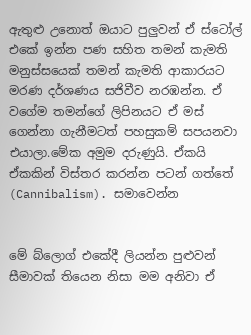ඇතුළු උනොත් ඔයාට පුලුවන් ඒ ස්ටෝල් එකේ ඉන්න පණ සහිත තමන් කැමති මනුස්සයෙක් තමන් කැමති ආකාරයට මරණ දර්ශණය සජිවීව නරඹන්න. ඒ වගේම තමන්ගේ ලිපිනයට ඒ මස් ගෙන්නා ගැනීමටත් පහසුකම් සපයනවා එයාලා.මේක අමුම දරුණුයි. ඒකයි ඒකකින් විස්තර කරන්න පටන් ගත්තේ (Cannibalism). සමාවෙන්න


මේ බ්ලොග් එකේදී ලියන්න පුළුවන් සීමාවක් තියෙන නිසා මම අනිවා ඒ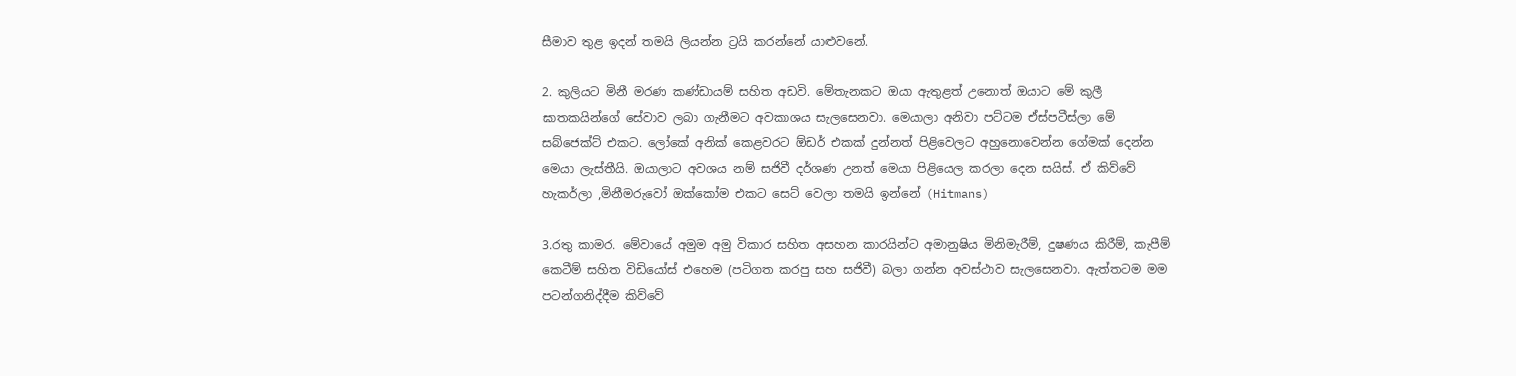සීමාව තුළ ඉදන් තමයි ලියන්න ට්‍රයි කරන්නේ යාළුවනේ.

2. කුලියට මිනී මරණ කණ්ඩායම් සහිත අඩවි. මේතැනකට ඔයා ඇතුළත් උනොත් ඔයාට මේ කුලී ඝාතකයින්ගේ සේවාව ලබා ගැනීමට අවකාශය සැලසෙනවා. මෙයාලා අනිවා පට්ටම ඒස්පටීස්ලා මේ සබ්ජෙක්ට් එකට. ලෝකේ අනික් කෙළවරට ඕඩර් එකක් දුන්නත් පිළිවෙලට අහුනොවෙන්න ගේමක් දෙන්න මෙයා ලැස්තීයි. ඔයාලාට අවශය නම් සජිවී දර්ශණ උනත් මෙයා පිළියෙල කරලා දෙන සයිස්. ඒ කිව්වේ හැකර්ලා ,මිනීමරුවෝ ඔක්කෝම එකට සෙට් වෙලා තමයි ඉන්නේ (Hitmans)

3.රතු කාමර. මේවායේ අමුම අමු විකාර සහිත අසහන කාරයින්ට අමානුෂිය මිනිමැරීම්, දුෂණය කිරීම්, කැපීම් කෙටීම් සහිත විඩියෝස් එහෙම (පටිගත කරපු සහ සජිවී) බලා ගන්න අවස්ථාව සැලසෙනවා. ඇත්තටම මම පටන්ගනිද්දීම කිව්වේ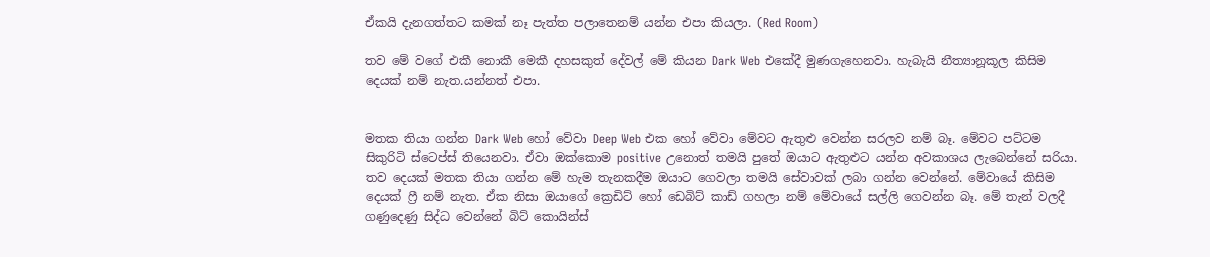ඒකයි දැනගත්තට කමක් නෑ පැත්ත පලාතෙනම් යන්න එපා කියලා. (Red Room)

තව මේ වගේ එකී නොකී මෙකී දහසකුත් දේවල් මේ කියන Dark Web එකේදී මුණගැහෙනවා. හැබැයි නීත්‍යානූකූල කිසිම දෙයක් නම් නැත.යන්නත් එපා.


මතක තියා ගන්න Dark Web හෝ වේවා Deep Web එක හෝ වේවා මේවට ඇතුළු වෙන්න සරලව නම් බෑ. මේවට පට්ටම සිකුරිටි ස්ටෙප්ස් තියෙනවා. ඒවා ඔක්කොම positive උනොත් තමයි පුතේ ඔයාට ඇතුළුට යන්න අවකාශය ලැබෙන්නේ සරියා. තව දෙයක් මතක තියා ගන්න මේ හැම තැනකදීම ඔයාට ගෙවලා තමයි සේවාවක් ලබා ගන්න වෙන්නේ. මේවායේ කිසිම දෙයක් ෆ්‍රී නම් නැත. ඒක නිසා ඔයාගේ ක්‍රෙඩිට් හෝ ඩෙබිට් කාඩ් ගහලා නම් මේවායේ සල්ලි ගෙවන්න බෑ. මේ තැන් වලදී ගණුදෙණු සිද්ධ වෙන්නේ බිට් කොයින්ස්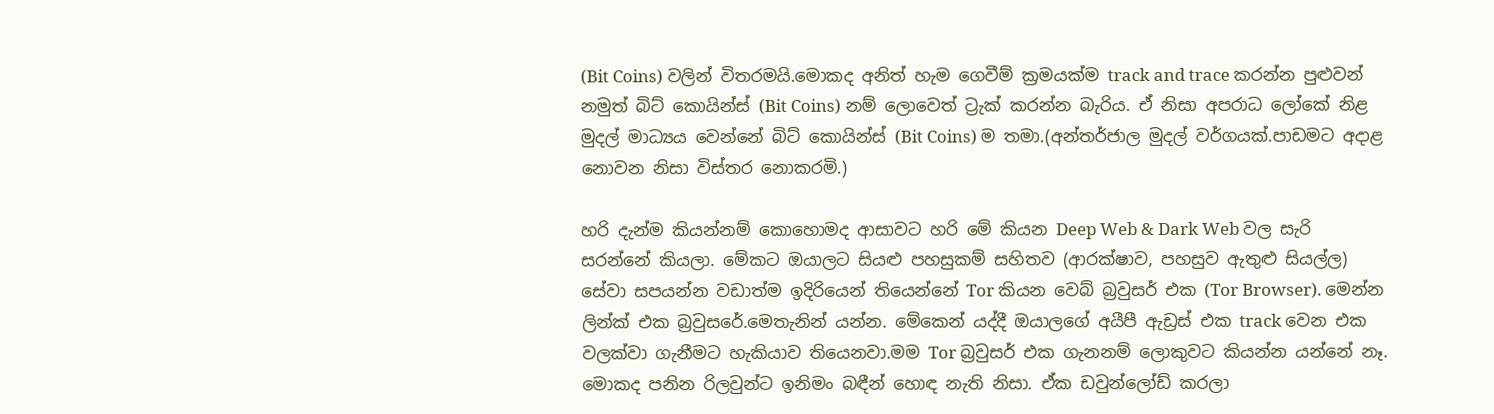(Bit Coins) වලින් විතරමයි.මොකද අනිත් හැම ගෙවීම් ක්‍රමයක්ම track and trace කරන්න පුළුවන් නමුත් බිට් කොයින්ස් (Bit Coins) නම් ලොවෙත් ට්‍රැක් කරන්න බැරිය. ඒ නිසා අපරාධ ලෝකේ නිළ මුදල් මාධ්‍යය වෙන්නේ බිට් කොයින්ස් (Bit Coins) ම තමා.(අන්තර්ජාල මුදල් වර්ගයක්.පාඩමට අදාළ නොවන නිසා විස්තර නොකරමි.)

හරි දැන්ම කියන්නම් කොහොමද ආසාවට හරි මේ කියන Deep Web & Dark Web වල සැරි සරන්නේ කියලා. මේකට ඔයාලට සියළු පහසුකම් සහිතව (ආරක්ෂාව, පහසුව ඇතුළු සියල්ල) සේවා සපයන්න වඩාත්ම ඉදිරියෙන් තියෙන්නේ Tor කියන වෙබ් බ්‍රවුසර් එක (Tor Browser). මෙන්න ලින්ක් එක බ්‍රවුසරේ.මෙතැනින් යන්න. මේකෙන් යද්දී ඔයාලගේ අයීපී ඇඩ්‍රස් එක track වෙන එක  වලක්වා ගැනීමට හැකියාව තියෙනවා.මම Tor බ්‍රවුසර් එක ගැනනම් ලොකුවට කියන්න යන්නේ නෑ. මොකද පනින රිලවුන්ට ඉනිමං බඳීන් හොඳ නැති නිසා. ඒක ඩවුන්ලෝඩ් කරලා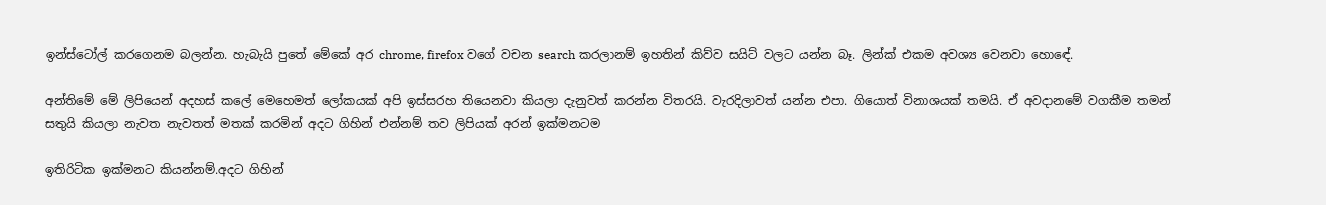ඉන්ස්ටෝල් කරගෙනම බලන්න. හැබැයි පුතේ මේකේ අර chrome, firefox වගේ වචන search කරලානම් ඉහතින් කිව්ව සයිට් වලට යන්න බෑ. ලින්ක් එකම අවශ්‍ය වෙනවා හොඳේ.

අන්තිමේ මේ ලිපියෙන් අදහස් කලේ මෙහෙමත් ලෝකයක් අපි ඉස්සරහ තියෙනවා කියලා දැනුවත් කරන්න විතරයි. වැරදිලාවත් යන්න එපා. ගියොත් විනාශයක් තමයි. ඒ අවදානමේ වගකීම තමන් සතුයි කියලා නැවත නැවතත් මතක් කරමින් අදට ගිහින් එන්නම් තව ලිපියක් අරන් ඉක්මනටම

ඉතිරිටික ඉක්මනට කියන්නම්.අදට ගිහින්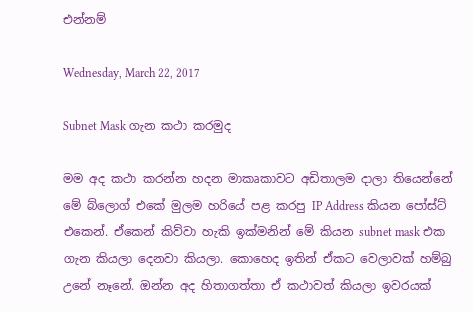එන්නම්

Wednesday, March 22, 2017

Subnet Mask ගැන කථා කරමුද

මම අද කථා කරන්න හදන මාකෘකාවට අඩිතාලම දාලා තියෙන්නේ මේ බ්ලොග් එකේ මුලම හරියේ පළ කරපු IP Address කියන පෝස්ට් එකෙන්. ඒකෙන් කිව්වා හැකි ඉක්මනින් මේ කියන subnet mask එක ගැන කියලා දෙනවා කියලා. කොහෙද ඉතින් ඒකට වෙලාවක් හම්බු උනේ නෑනේ. ඔන්න අද හිතාගත්තා ඒ කථාවත් කියලා ඉවරයක්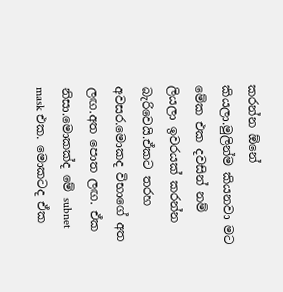කරන්න ඕනේ කියලා.මුලින්ම කියනවා මට මේක එක දවසින් නම් ලියලා ඉවරයක් කරන්න බැරිවෙයි.ඒකට තරහ අවසර.මොකද විභාගේ අත ලඟ.අත පොත ලඟ. ඒක නිසා.මොකක්ද මේ subnet mask එක. මොකටද ඒක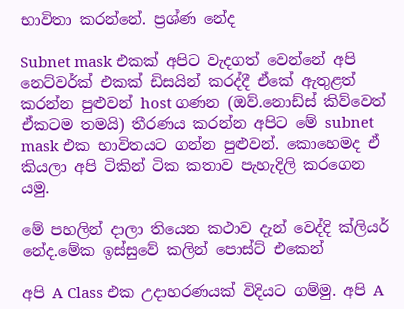භාවිතා කරන්නේ. ප්‍රශ්ණ නේද

Subnet mask එකක් අපිට වැදගත් වෙන්නේ අපි නෙට්වර්ක් එකක් ඩිසයින් කරද්දී ඒකේ ඇතුළත් කරන්න පුළුවන් host ගණන (ඔව්.නොඩ්ස් කිව්වෙත් ඒකටම තමයි) තීරණය කරන්න අපිට මේ subnet mask එක භාවිතයට ගන්න පුළුවන්. කොහෙමද ඒ කියලා අපි ටිකින් ටික කතාව පැහැදිලි කරගෙන යමු.

මේ පහලින් දාලා තියෙන කථාව දැන් වෙද්දි ක්ලියර් නේද.මේක ඉස්සුවේ කලින් පොස්ට් එකෙන්

අපි A Class එක උදාහරණයක් විදියට ගම්මු. අපි A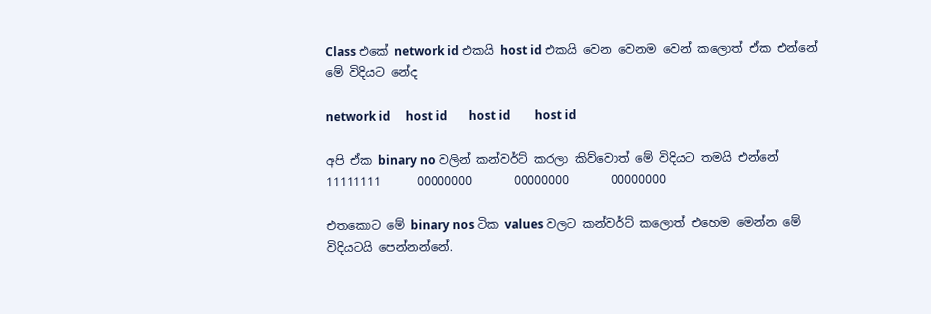Class එකේ network id එකයි host id එකයි වෙන වෙනම වෙන් කලොත් ඒක එන්නේ මේ විදියට නේද

network id     host id       host id        host id

අපි ඒක binary no වලින් කන්වර්ට් කරලා කිව්වොත් මේ විදියට තමයි එන්නේ
11111111      00000000       00000000       00000000

එතකොට මේ binary nos ටික values වලට කන්වර්ට් කලොත් එහෙම මෙන්න මේ විදියටයි පෙන්නන්නේ.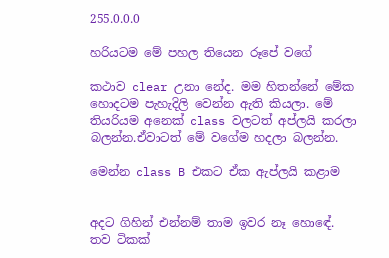255.0.0.0

හරියටම මේ පහල තියෙන රූපේ වගේ

කථාව clear උනා නේද. මම හිතන්නේ මේක හොදටම පැහැදිලි වෙන්න ඇති කියලා. මේ තියරියම අනෙක් class වලටත් අප්ලයි කරලා බලන්න.ඒවාටත් මේ වගේම හදලා බලන්න.

මෙන්න class B එකට ඒක ඇප්ලයි කළාම


අදට ගිහින් එන්නම් තාම ඉවර නෑ හොඳේ. තව ටිකක්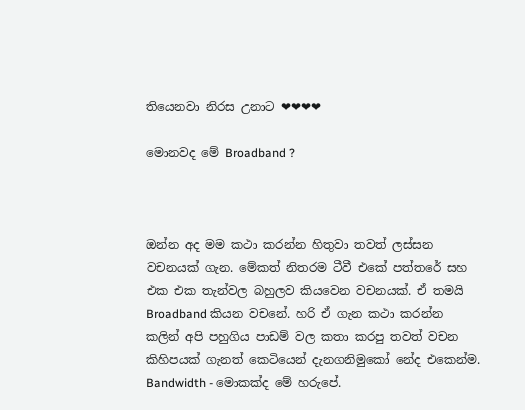තියෙනවා නිරස උනාට ❤❤❤❤

මොනවද මේ Broadband ?



ඔන්න අද මම කථා කරන්න හිතුවා තවත් ලස්සන වචනයක් ගැන. මේකත් නිතරම ටීවී එකේ පත්තරේ සහ එක එක තැන්වල බහුලව කියවෙන වචනයක්. ඒ තමයි Broadband කියන වචනේ. හරි ඒ ගැන කථා කරන්න කලින් අපි පහුගිය පාඩම් වල කතා කරපු තවත් වචන කිහිපයක් ගැනත් කෙටියෙන් දැනගනිමුකෝ නේද එකෙන්ම.
Bandwidth - මොකක්ද මේ හරුපේ.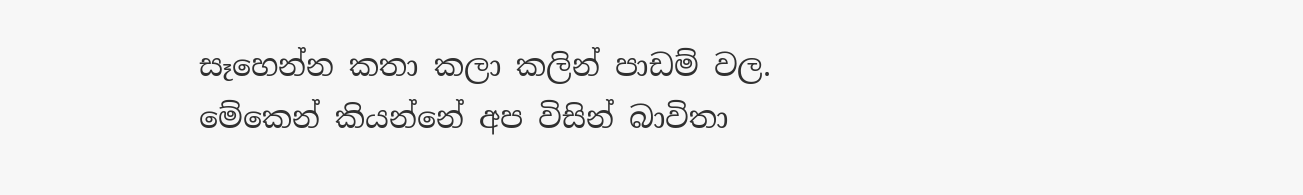සෑහෙන්න කතා කලා කලින් පාඩම් වල. මේකෙන් කියන්නේ අප විසින් බාවිතා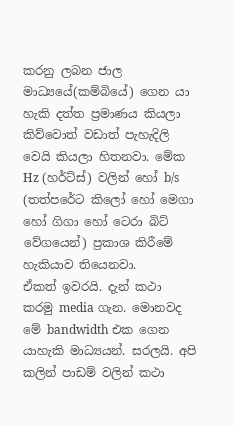කරනු ලබන ජාල මාධ්‍යයේ(කම්බියේ) ගෙන යා හැකි දත්ත ප්‍රමාණය කියලා කිව්වොත් වඩාත් පැහැදිලි වෙයි කියලා හිතනවා. මේක Hz (හර්ට්ස්) වලින් හෝ b/s (තත්පරේට කිලෝ හෝ මෙගා හෝ ගිගා හෝ ටෙරා බිට් වේගයෙන්) ප්‍රකාශ කිරීමේ හැකියාව තියෙනවා.
ඒකත් ඉවරයි. දැන් කථා කරමු media ගැන. මොනවද මේ bandwidth එක ගෙන යාහැකි මාධ්‍යයන්. සරලයි. අපි කලින් පාඩම් වලින් කථා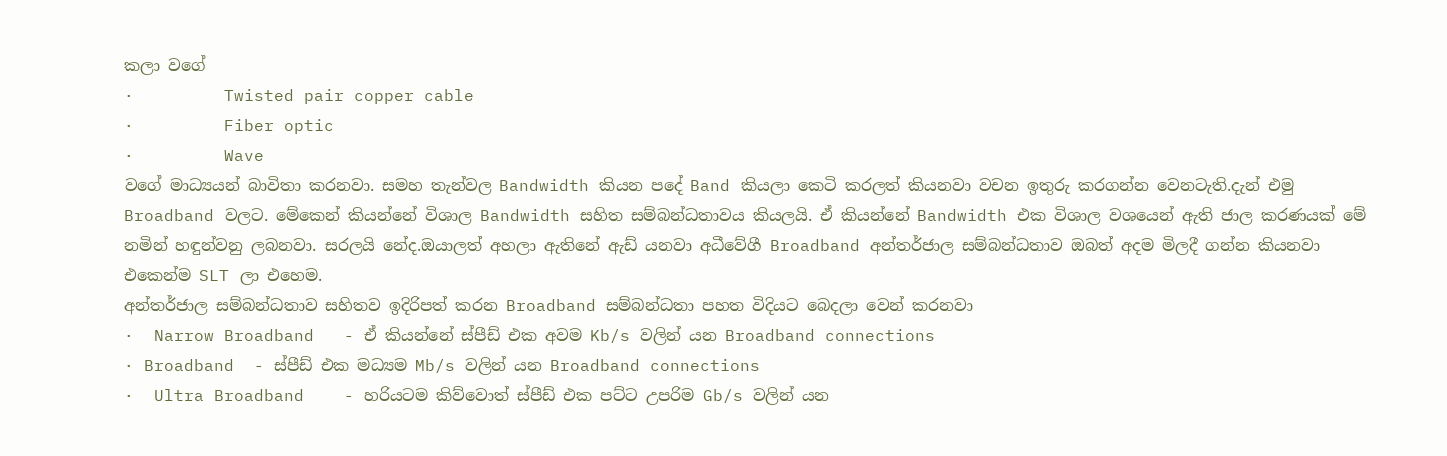කලා වගේ
·         Twisted pair copper cable
·         Fiber optic
·         Wave
වගේ මාධ්‍යයන් බාවිතා කරනවා. සමහ තැන්වල Bandwidth කියන පදේ Band කියලා කෙටි කරලත් කියනවා වචන ඉතුරු කරගන්න වෙනටැති.දැන් එමු Broadband වලට. මේකෙන් කියන්නේ විශාල Bandwidth සහිත සම්බන්ධතාවය කියලයි. ඒ කියන්නේ Bandwidth එක විශාල වශයෙන් ඇති ජාල කරණයක් මේ නමින් හඳුන්වනු ලබනවා. සරලයි නේද.ඔයාලත් අහලා ඇතිනේ ඇඩ් යනවා අධීවේගී Broadband අන්තර්ජාල සම්බන්ධතාව ඔබත් අදම මිලදී ගන්න කියනවා එකෙන්ම SLT ලා එහෙම.
අන්තර්ජාල සම්බන්ධතාව සහිතව ඉදිරිපත් කරන Broadband සම්බන්ධතා පහත විදියට බෙදලා වෙන් කරනවා
·  Narrow Broadband   - ඒ කියන්නේ ස්පීඩ් එක අවම Kb/s වලින් යන Broadband connections
· Broadband  - ස්පීඩ් එක මධ්‍යම Mb/s වලින් යන Broadband connections
·  Ultra Broadband    - හරියටම කිව්වොත් ස්පීඩ් එක පට්ට උපරිම Gb/s වලින් යන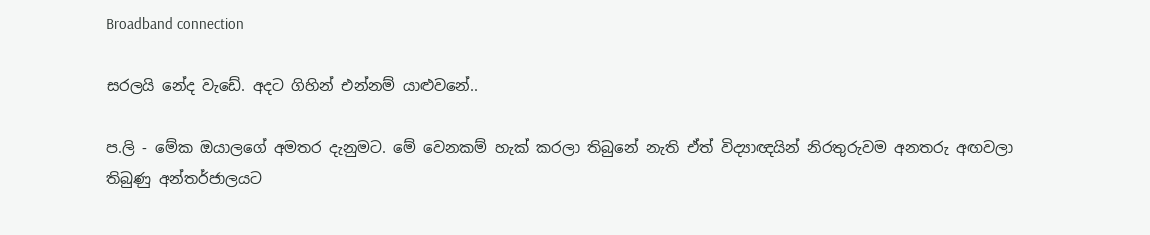Broadband connection

සරලයි නේද වැඩේ. අදට ගිහින් එන්නම් යාළුවනේ..

ප.ලි - මේක ඔයාලගේ අමතර දැනුමට. මේ වෙනකම් හැක් කරලා තිබුනේ නැති ඒත් විද්‍යාඥයින් නිරතුරුවම අනතරු අඟවලා තිබුණු අන්තර්ජාලයට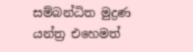සම්බන්ධිත මුද්‍රණ යන්ත්‍ර එහෙමත්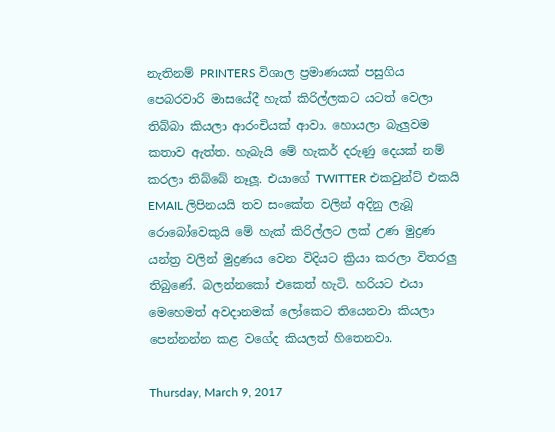නැතිනම් PRINTERS විශාල ප්‍රමාණයක් පසුගිය පෙබරවාරි මාසයේදී හැක් කිරිල්ලකට යටත් වෙලා තිබ්බා කියලා ආරංචියක් ආවා. හොයලා බැලුවම කතාව ඇත්ත. හැබැයි මේ හැකර් දරුණු දෙයක් නම් කරලා තිබ්බේ නෑලූ. එයාගේ TWITTER එකවුන්ට් එකයි EMAIL ලිපිනයයි තව සංකේත වලින් අදිනු ලැබූ රොබෝවෙකුයි මේ හැක් කිරිල්ලට ලක් උණ මුද්‍රණ යන්ත්‍ර වලින් මුද්‍රණය වෙන විදියට ක්‍රියා කරලා විතරලු තිබුණේ. බලන්නකෝ එකෙත් හැටි. හරියට එයා මෙහෙමත් අවදානමක් ලෝකෙට තියෙනවා කියලා පෙන්නන්න කළ වගේද කියලත් හිතෙනවා.

Thursday, March 9, 2017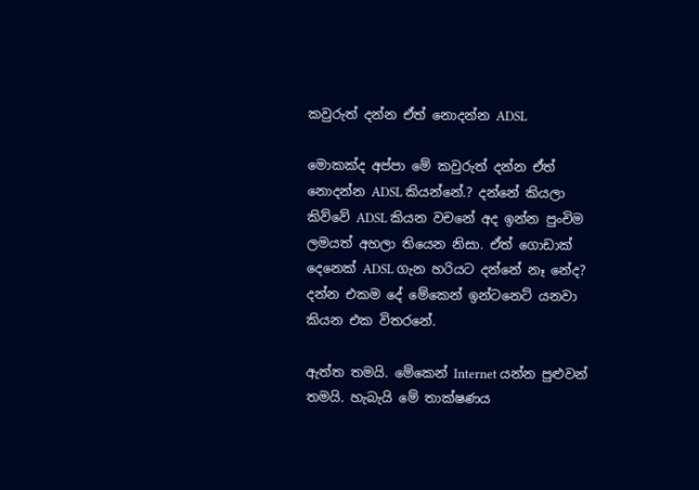කවුරුත් දන්න ඒත් නොදන්න ADSL

මොකක්ද අප්පා මේ කවුරුත් දන්න ඒත් නොදන්න ADSL කියන්නේ.? දන්නේ කියලා කිව්වේ ADSL කියන වචනේ අද ඉන්න පුංචිම ලමයත් අහලා තියෙන නිසා. ඒත් ගොඩාක් දෙනෙක් ADSL ගැන හරියට දන්නේ නෑ නේද? දන්න එකම දේ මේකෙන් ඉන්ටනෙට් යනවා කියන එක විතරනේ.

ඇත්ත තමයි. මේකෙන් Internet යන්න පුළුවන් තමයි. හැබැයි මේ තාක්ෂණය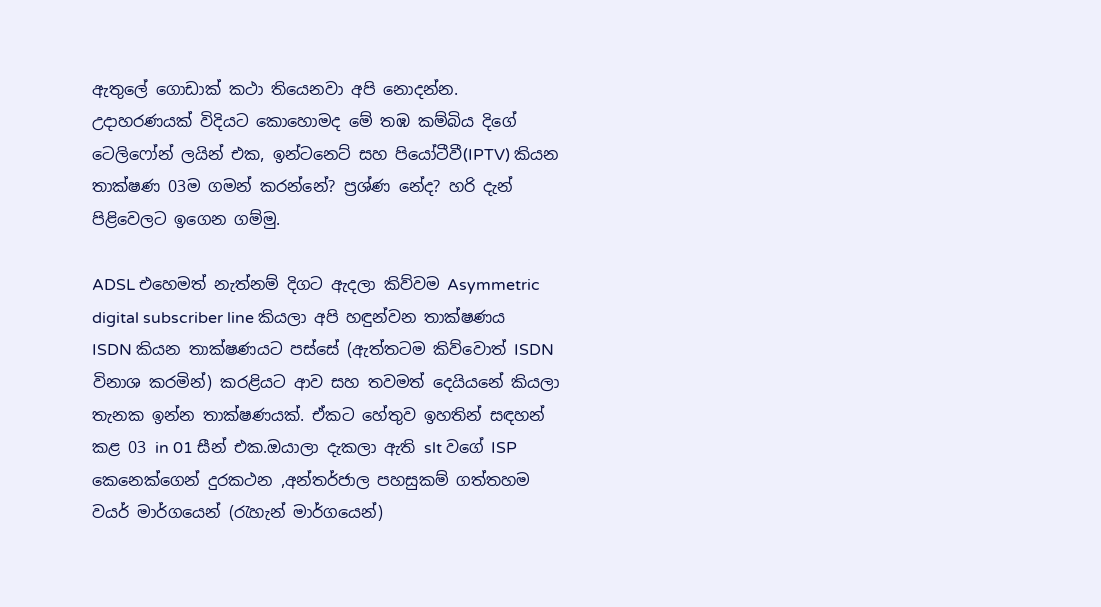ඇතුලේ ගොඩාක් කථා තියෙනවා අපි නොදන්න. උදාහරණයක් විදියට කොහොමද මේ තඹ කම්බිය දිගේ ටෙලිෆෝන් ලයින් එක, ඉන්ටනෙට් සහ පියෝටීවී(IPTV) කියන තාක්ෂණ 03ම ගමන් කරන්නේ? ප්‍රශ්ණ නේද? හරි දැන් පිළිවෙලට ඉගෙන ගම්මු.

ADSL එහෙමත් නැත්නම් දිගට ඇදලා කිව්වම Asymmetric digital subscriber line කියලා අපි හඳුන්වන තාක්ෂණය ISDN කියන තාක්ෂණයට පස්සේ (ඇත්තටම කිව්වොත් ISDN විනාශ කරමින්) කරළියට ආව සහ තවමත් දෙයියනේ කියලා තැනක ඉන්න තාක්ෂණයක්. ඒකට හේතුව ඉහතින් සඳහන් කළ 03 in 01 සීන් එක.ඔයාලා දැකලා ඇති slt වගේ ISP කෙනෙක්ගෙන් දුරකථන ,අන්තර්ජාල පහසුකම් ගත්තහම වයර් මාර්ගයෙන් (රැහැන් මාර්ගයෙන්)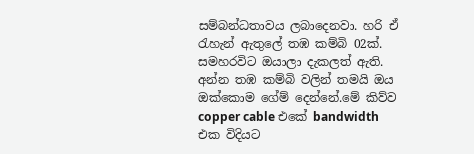සම්බන්ධතාවය ලබාදෙනවා. හරි ඒ රැහැන් ඇතුලේ තඹ කම්බි 02ක්. සමහරවිට ඔයාලා දැකලත් ඇති. අන්න තඹ කම්බි වලින් තමයි ඔය ඔක්කොම ගේම් දෙන්නේ.මේ කිව්ව copper cable එකේ bandwidth එක විදියට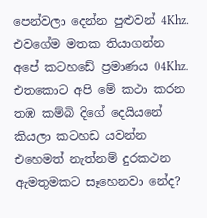පෙන්වලා දෙන්න පුළුවන් 4Khz. එවගේම මතක තියාගන්න අපේ කටහඩේ ප්‍රමාණය 04Khz. එතකොට අපි මේ කථා කරන තඹ කම්බි දිගේ දෙයියනේ කියලා කටහඩ යවන්න එහෙමත් නැත්නම් දුරකථන ඇමතුමකට සෑහෙනවා නේද?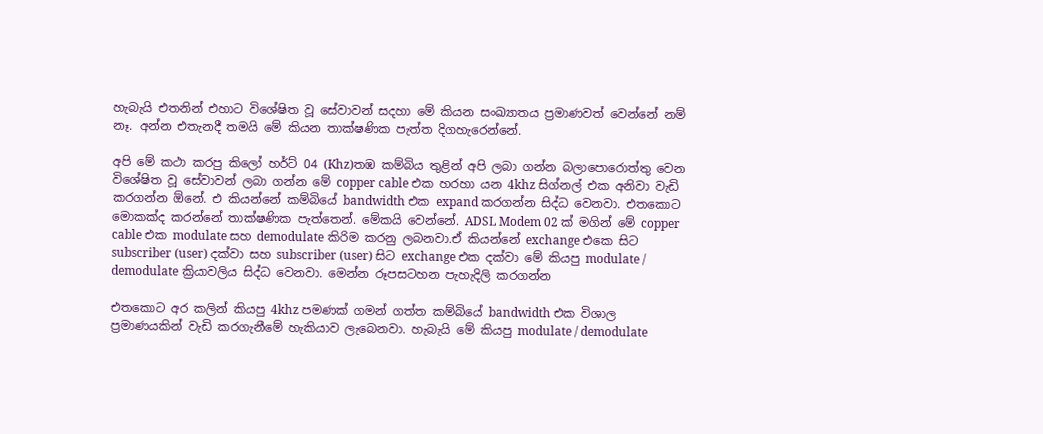හැබැයි එතනින් එහාට විශේෂිත වූ සේවාවන් සදහා මේ කියන සංඛ්‍යාතය ප්‍රමාණවත් වෙන්නේ නම් නෑ. අන්න එතැනදී තමයි මේ කියන තාක්ෂණික පැත්ත දිගහැරෙන්නේ.

අපි මේ කථා කරපු කිලෝ හර්ට් 04 (Khz)තඹ කම්බිය තුළින් අපි ලබා ගන්න බලාපොරොත්තු වෙන විශේෂිත වූ සේවාවන් ලබා ගන්න මේ copper cable එක හරහා යන 4khz සිග්නල් එක අනිවා වැඩි කරගන්න ඕනේ. එ කියන්නේ කම්බියේ bandwidth එක expand කරගන්න සිද්ධ වෙනවා. එතකොට මොකක්ද කරන්නේ තාක්ෂණික පැත්තෙන්. මේකයි වෙන්නේ. ADSL Modem 02 ක් මගින් මේ copper cable එක modulate සහ demodulate කිරිම කරනු ලබනවා.ඒ කියන්නේ exchange එකෙ සිට subscriber (user) දක්වා සහ subscriber (user) සිට exchange එක දක්වා මේ කියපු modulate / demodulate ක්‍රියාවලිය සිද්ධ වෙනවා. මෙන්න රූපසටහන පැහැදිලි කරගන්න

එතකොට අර කලින් කියපු 4khz පමණක් ගමන් ගත්ත කම්බියේ bandwidth එක විශාල ප්‍රමාණයකින් වැඩි කරගැනීමේ හැකියාව ලැබෙනවා. හැබැයි මේ කියපු modulate / demodulate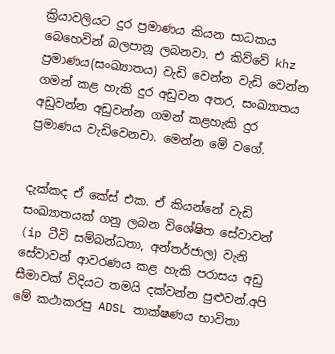ක්‍රියාවලියට දුර ප්‍රමාණය කියන සාධකය බෙහෙවින් බලපානූ ලබනවා. එ කිව්වේ khz ප්‍රමාණය(සංඛ්‍යාතය) වැඩි වෙන්න වැඩි වෙන්න ගමන් කළ හැකි දුර අඩුවන අතර, සංඛ්‍යාතය අඩුවන්න අඩුවන්න ගමන් කළහැකි දුර ප්‍රමාණය වැඩිවෙනවා. මෙන්න මේ වගේ.


දැක්කද ඒ කේස් එක. ඒ කියන්නේ වැඩි සංඛ්‍යාතයක් ගනු ලබන විශේෂිත සේවාවන් (ip ටීවි සම්බන්ධතා, අන්තර්ජාල) වැනි සේවාවන් ආවරණය කළ හැකි පරාසය අඩු සීමාවක් විදියට තමයි දක්වන්න පුළුවන්.අපි මේ කථාකරපු ADSL තාක්ෂණය භාවිතා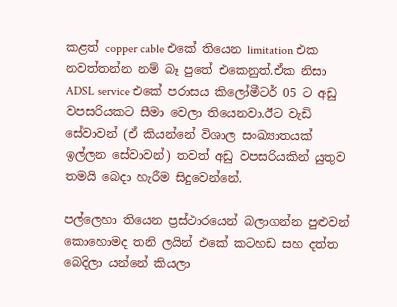කළත් copper cable එකේ තියෙන limitation එක නවත්තන්න නම් බෑ පුතේ එකෙනුත්.ඒක නිසා ADSL service එකේ පරාසය කිලෝමීටර් 05 ට අඩු වපසරියකට සීමා වෙලා තියෙනවා.ඊට වැඩි සේවාවන් (ඒ කියන්නේ විශාල සංඛ්‍යාතයක් ඉල්ලන සේවාවන්) තවත් අඩු වපසරියකින් යුතුව තමයි බෙදා හැරීම සිදුවෙන්නේ.

පල්ලෙහා තියෙන ප්‍රස්ථාරයෙන් බලාගන්න පුළුවන් කොහොමද තනි ලයින් එකේ කටහඩ සහ දත්ත බෙදිලා යන්නේ කියලා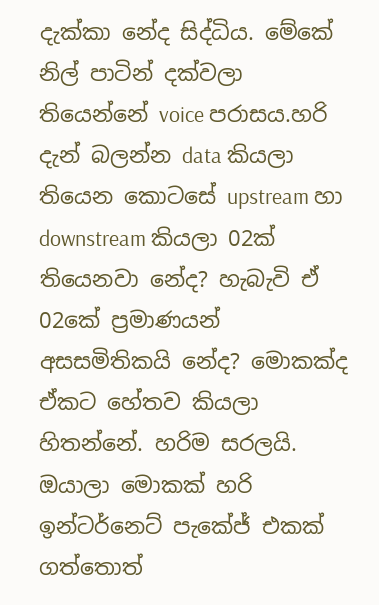දැක්කා නේද සිද්ධිය. මේකේ නිල් පාටින් දක්වලා තියෙන්නේ voice පරාසය.හරි දැන් බලන්න data කියලා තියෙන කොටසේ upstream හා downstream කියලා 02ක් තියෙනවා නේද? හැබැවි ඒ 02කේ ප්‍රමාණයන් අසසමිතිකයි නේද? මොකක්ද ඒකට හේතව කියලා හිතන්නේ. හරිම සරලයි. ඔයාලා මොකක් හරි ඉන්ටර්නෙට් පැකේජ් එකක් ගත්තොත්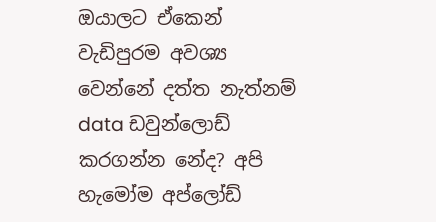ඔයාලට ඒකෙන් වැඩිපුරම අවශ්‍ය වෙන්නේ දත්ත නැත්නම් data ඩවුන්ලොඩ් කරගන්න නේද? අපි හැමෝම අප්ලෝඩ්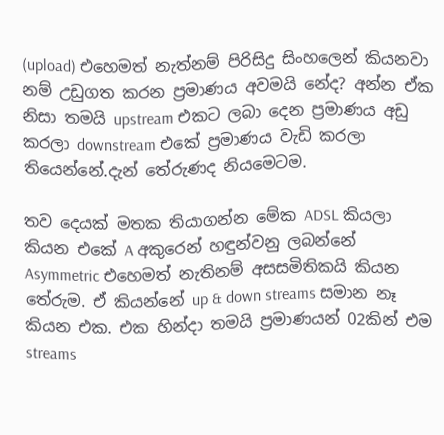(upload) එහෙමත් නැත්නම් පිරිසිදු සිංහලෙන් කියනවා නම් උඩුගත කරන ප්‍රමාණය අවමයි නේද? අන්න ඒක නිසා තමයි upstream එකට ලබා දෙන ප්‍රමාණය අඩු කරලා downstream එකේ ප්‍රමාණය වැඩි කරලා තියෙන්නේ.දැන් තේරුණද නියමෙටම.

තව දෙයක් මතක තියාගන්න මේක ADSL කියලා කියන එකේ A අකුරෙන් හඳුන්වනු ලබන්නේ Asymmetric එහෙමත් නැතිනම් අසසමිතිකයි කියන තේරුම. ඒ කියන්නේ up & down streams සමාන නෑ කියන එක. එක හින්දා තමයි ප්‍රමාණයන් 02කින් එම streams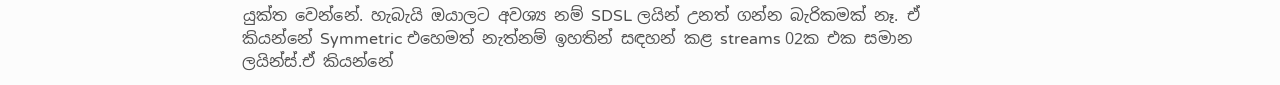යුක්ත වෙන්නේ. හැබැයි ඔයාලට අවශ්‍ය නම් SDSL ලයින් උනත් ගන්න බැරිකමක් නෑ. ඒ කියන්නේ Symmetric එහෙමත් නැත්නම් ඉහතින් සඳහන් කළ streams 02ක එක සමාන ලයින්ස්.ඒ කියන්නේ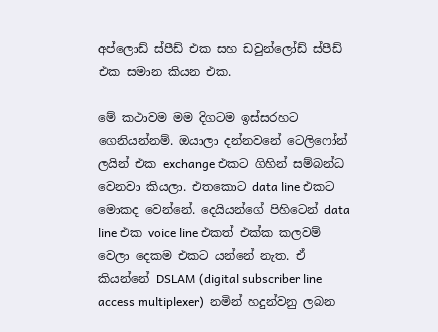අප්ලොඩ් ස්පීඩ් එක සහ ඩවුන්ලෝඩ් ස්පීඩ් එක සමාන කියන එක.

මේ කථාවම මම දිගටම ඉස්සරහට ගෙනියන්නම්. ඔයාලා දන්නවනේ ටෙලිෆෝන් ලයින් එක exchange එකට ගිහින් සම්බන්ධ වෙනවා කියලා. එතකොට data line එකට මොකද වෙන්නේ. දෙයියන්ගේ පිහිටෙන් data line එක voice line එකත් එක්ක කලවම් වෙලා දෙකම එකට යන්නේ නැත. ඒ කියන්නේ DSLAM (digital subscriber line access multiplexer)  නමින් හදුන්වනු ලබන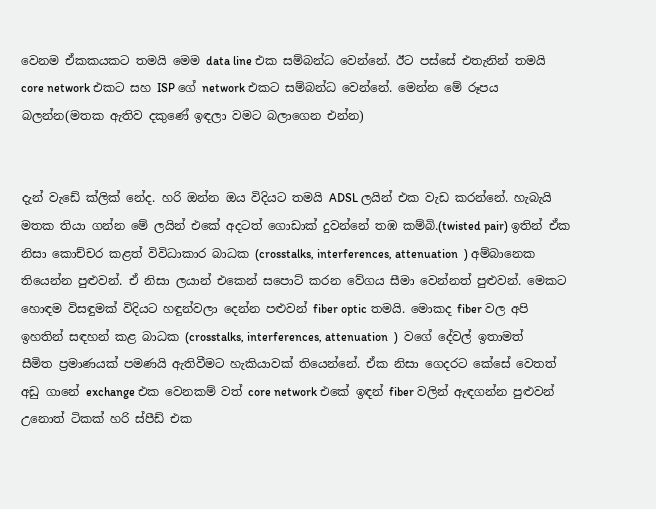වෙනම ඒකකයකට තමයි මෙම data line එක සම්බන්ධ වෙන්නේ. ඊට පස්සේ එතැනින් තමයි core network එකට සහ ISP ගේ network එකට සම්බන්ධ වෙන්නේ. මෙන්න මේ රූපය බලන්න(මතක ඇතිව දකුණේ ඉඳලා වමට බලාගෙන එන්න)


දැන් වැඩේ ක්ලික් නේද. හරි ඔන්න ඔය විදියට තමයි ADSL ලයින් එක වැඩ කරන්නේ. හැබැයි මතක තියා ගන්න මේ ලයින් එකේ අදටත් ගොඩාක් දුවන්නේ තඹ කම්බි.(twisted pair) ඉතින් ඒක නිසා කොච්චර කළත් විවිධාකාර බාධක (crosstalks, interferences, attenuation  ) අම්බානෙක තියෙන්න පුළුවන්. ඒ නිසා ලයාන් එකෙන් සපොට් කරන වේගය සීමා වෙන්නත් පුළුවන්. මෙකට හොඳම විසඳුමක් විදියට හඳුන්වලා දෙන්න පළුවන් fiber optic තමයි. මොකද fiber වල අපි ඉහතින් සඳහන් කළ බාධක (crosstalks, interferences, attenuation  )  වගේ දේවල් ඉතාමත් සීමිත ප්‍රමාණයක් පමණයි ඇතිවීමට හැකියාවක් තියෙන්නේ. ඒක නිසා ගෙදරට කේසේ වෙතත් අඩු ගානේ exchange එක වෙනකම් වත් core network එකේ ඉඳන් fiber වලින් ඇඳගන්න පුළුවන් උනොත් ටිකක් හරි ස්පීඩ් එක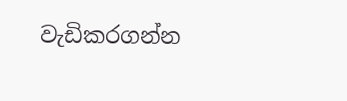වැඩිකරගන්න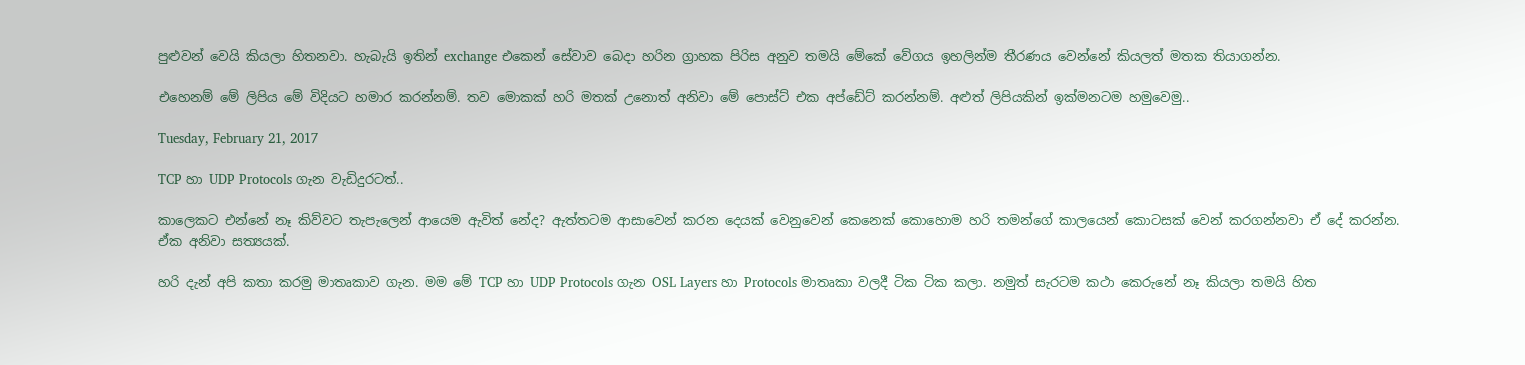පුළුවන් වෙයි කියලා හිතනවා. හැබැයි ඉතින් exchange එකෙන් සේවාව බෙදා හරින ග්‍රාහක පිරිස අනුව තමයි මේකේ වේගය ඉහලින්ම තීරණය වෙන්නේ කියලත් මතක තියාගන්න.

එහෙනම් මේ ලිපිය මේ විදියට හමාර කරන්නම්. තව මොකක් හරි මතක් උනොත් අනිවා මේ පොස්ට් එක අප්ඩේට් කරන්නම්. අළුත් ලිපියකින් ඉක්මනටම හමුවෙමු..

Tuesday, February 21, 2017

TCP හා UDP Protocols ගැන වැඩිදුරටත්..

කාලෙකට එන්නේ නෑ කිව්වට තැපැලෙන් ආයෙම ඇවිත් නේද? ඇත්තටම ආසාවෙන් කරන දෙයක් වෙනුවෙන් කෙනෙක් කොහොම හරි තමන්ගේ කාලයෙන් කොටසක් වෙන් කරගන්නවා ඒ දේ කරන්න. ඒක අනිවා සත්‍යයක්.

හරි දැන් අපි කතා කරමු මාතෘකාව ගැන. මම මේ TCP හා UDP Protocols ගැන OSL Layers හා Protocols මාතෘකා වලදී ටික ටික කලා. නමුත් සැරටම කථා කෙරුනේ නෑ කියලා තමයි හිත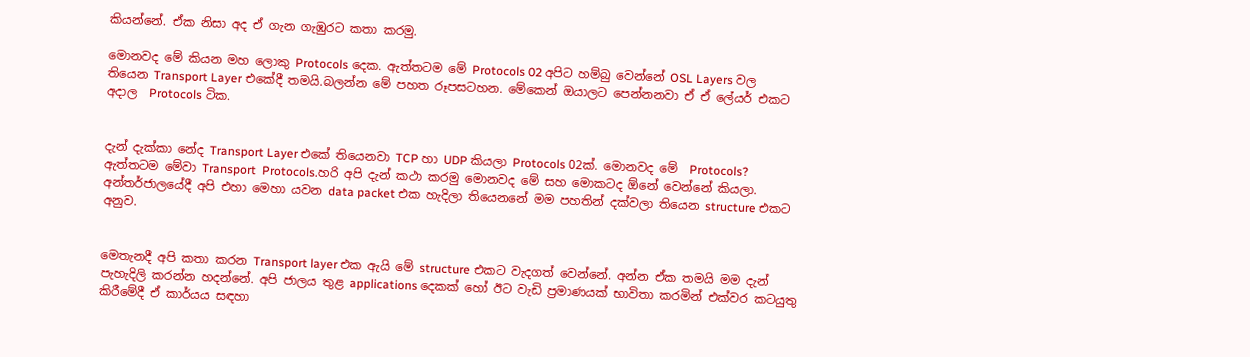කියන්නේ. ඒක නිසා අද ඒ ගැන ගැඹුරට කතා කරමු.

මොනවද මේ කියන මහ ලොකු Protocols දෙක. ඇත්තටම මේ Protocols 02 අපිට හම්බු වෙන්නේ OSL Layers වල තියෙන Transport Layer එකේදී තමයි.බලන්න මේ පහත රූපසටහන. මේකෙන් ඔයාලට පෙන්නනවා ඒ ඒ ලේයර් එකට අදාල  Protocols ටික.


දැන් දැක්කා නේද Transport Layer එකේ තියෙනවා TCP හා UDP කියලා Protocols 02ක්. මොනවද මේ  Protocols? ඇත්තටම මේවා Transport  Protocols.හරි අපි දැන් කථා කරමු මොනවද මේ සහ මොකටද ඕනේ වෙන්නේ කියලා. අන්තර්ජාලයේදී අපි එහා මෙහා යවන data packet එක හැදිලා තියෙනනේ මම පහතින් දක්වලා තියෙන structure එකට අනුව.


මෙතැනදී අපි කතා කරන Transport layer එක ඇයි මේ structure එකට වැදගත් වෙන්නේ. අන්න ඒක තමයි මම දැන් පැහැදිලි කරන්න හදන්නේ. අපි ජාලය තුළ applications දෙකක් හෝ ඊට වැඩි ප්‍රමාණයක් භාවිතා කරමින් එක්වර කටයුතු කිරීමේදී ඒ කාර්යය සඳහා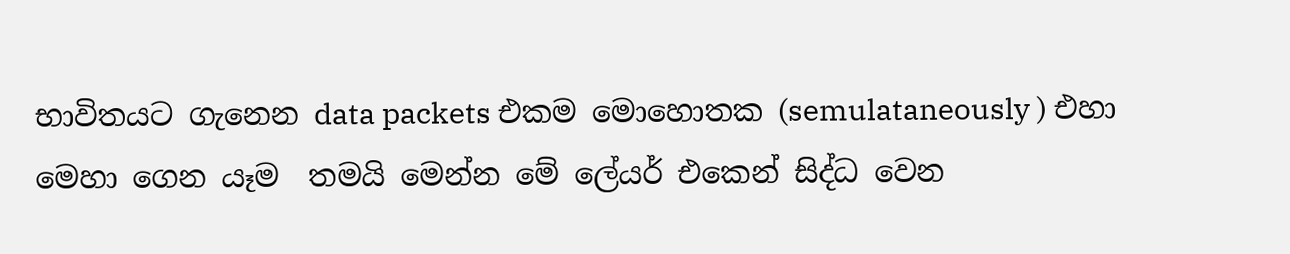භාවිතයට ගැනෙන data packets එකම මොහොතක (semulataneously ) එහා මෙහා ගෙන යෑම  තමයි මෙන්න මේ ලේයර් එකෙන් සිද්ධ වෙන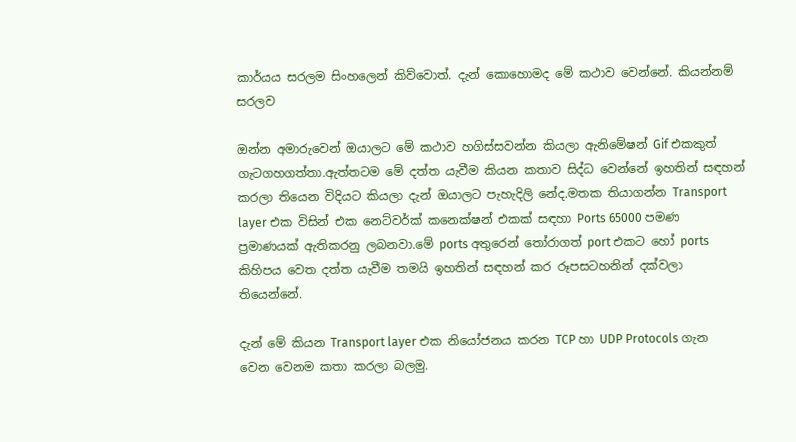කාර්යය සරලම සිංහලෙන් කිව්වොත්. දැන් කොහොමද මේ කථාව වෙන්නේ. කියන්නම් සරලව

ඔන්න අමාරුවෙන් ඔයාලට මේ කථාව හගිස්සවන්න කියලා ඇනිමේෂන් Gif එකකුත් ගැටගහගත්තා.ඇත්තටම මේ දත්ත යැවීම කියන කතාව සිද්ධ වෙන්නේ ඉහතින් සඳහන් කරලා තියෙන විදියට කියලා දැන් ඔයාලට පැහැදිලි නේද.මතක තියාගන්න Transport layer එක විසින් එක නෙට්වර්ක් කනෙක්ෂන් එකක් සඳහා Ports 65000 පමණ ප්‍රමාණයක් ඇතිකරනු ලබනවා.මේ ports අතුරෙන් තෝරාගත් port එකට හෝ ports කිහිපය වෙත දත්ත යැවීම තමයි ඉහතින් සඳහන් කර රූපසටහනින් දක්වලා තියෙන්නේ.

දැන් මේ කියන Transport layer එක නියෝජනය කරන TCP හා UDP Protocols ගැන වෙන වෙනම කතා කරලා බලමු.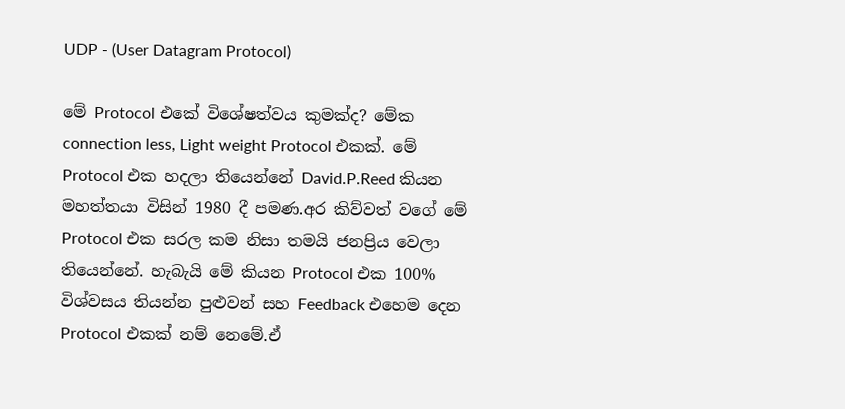UDP - (User Datagram Protocol)

මේ Protocol එකේ විශේෂත්වය කුමක්ද? මේක connection less, Light weight Protocol එකක්. මේ Protocol එක හදලා තියෙන්නේ David.P.Reed කියන මහත්තයා විසින් 1980 දී පමණ.අර කිව්වත් වගේ මේ Protocol එක සරල කම නිසා තමයි ජනප්‍රිය වෙලා තියෙන්නේ. හැබැයි මේ කියන Protocol එක 100% විශ්වසය තියන්න පුළුවන් සහ Feedback එහෙම දෙන Protocol එකක් නම් නෙමේ.ඒ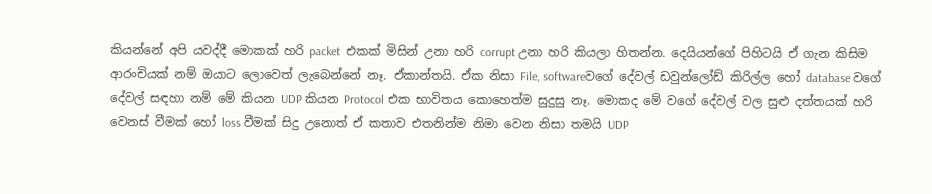කියන්නේ අපි යවද්දී මොකක් හරි packet  එකක් මිසින් උනා හරි corrupt උනා හරි කියලා හිතන්න. දෙයියන්ගේ පිහිටයි ඒ ගැන කිසිම ආරංචියක් නම් ඔයාට ලොවෙත් ලැබෙන්නේ නෑ. ඒකාන්තයි. ඒක නිසා File, softwareවගේ දේවල් ඩවුන්ලෝඩ් කිරිල්ල හෝ database වගේ දේවල් සඳහා නම් මේ කියන UDP කියන Protocol එක භාවිතය කොහෙත්ම සුදුසු නෑ. මොකද මේ වගේ දේවල් වල සුළු දත්තයක් හරි වෙනස් වීමක් හෝ loss වීමක් සිදු උනොත් ඒ කතාව එතනින්ම නිමා වෙන නිසා තමයි UDP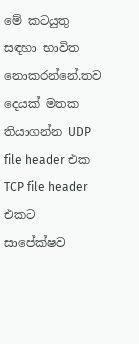මේ කටයුතු සඳහා භාවිත නොකරන්නේ.තව දෙයක් මතක තියාගන්න UDP file header එක TCP file header එකට සාපේක්ෂව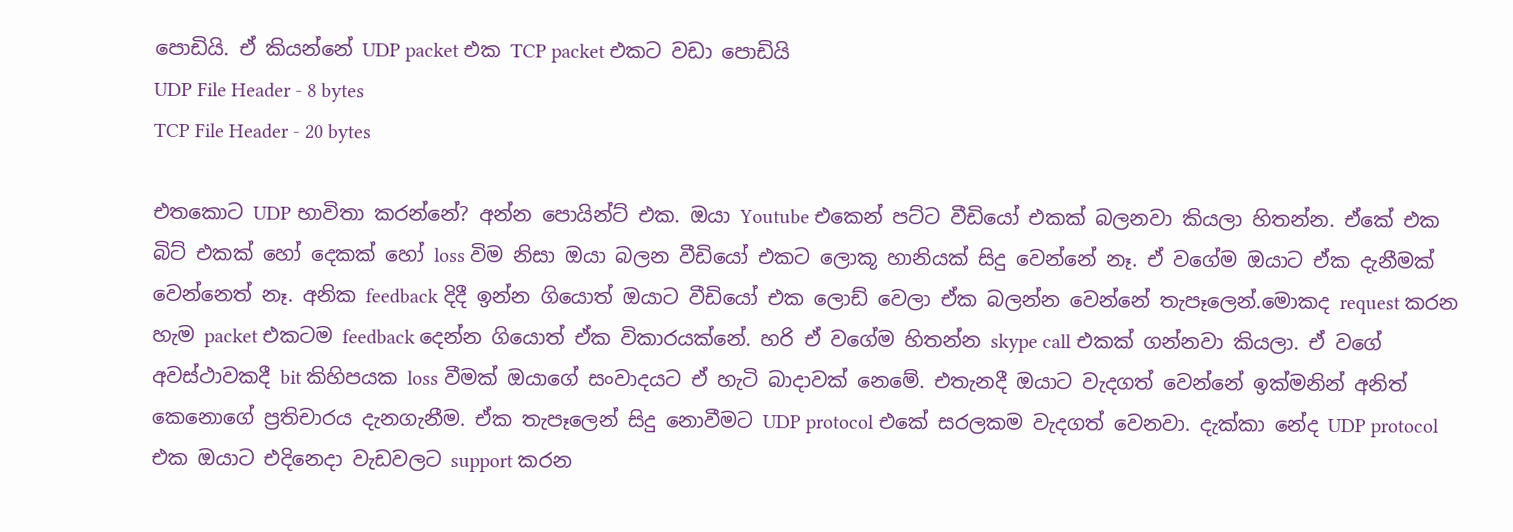පොඩියි. ඒ කියන්නේ UDP packet එක TCP packet එකට වඩා පොඩියි
UDP File Header - 8 bytes
TCP File Header - 20 bytes

එතකොට UDP භාවිතා කරන්නේ? අන්න පොයින්ට් එක. ඔයා Youtube එකෙන් පට්ට වීඩියෝ එකක් බලනවා කියලා හිතන්න. ඒකේ එක බිට් එකක් හෝ දෙකක් හෝ loss විම නිසා ඔයා බලන වීඩියෝ එකට ලොකූ හානියක් සිදු වෙන්නේ නෑ. ඒ වගේම ඔයාට ඒක දැනීමක් වෙන්නෙත් නෑ. අනික feedback දිදී ඉන්න ගියොත් ඔයාට වීඩියෝ එක ලොඩ් වෙලා ඒක බලන්න වෙන්නේ තැපෑලෙන්.මොකද request කරන හැම packet එකටම feedback දෙන්න ගියොත් ඒක විකාරයක්නේ. හරි ඒ වගේම හිතන්න skype call එකක් ගන්නවා කියලා. ඒ වගේ අවස්ථාවකදී bit කිහිපයක loss වීමක් ඔයාගේ සංවාදයට ඒ හැටි බාදාවක් නෙමේ. එතැනදී ඔයාට වැදගත් වෙන්නේ ඉක්මනින් අනිත් කෙනොගේ ප්‍රතිචාරය දැනගැනීම. ඒක තැපෑලෙන් සිදු නොවීමට UDP protocol එකේ සරලකම වැදගත් වෙනවා. දැක්කා නේද UDP protocol එක ඔයාට එදිනෙදා වැඩවලට support කරන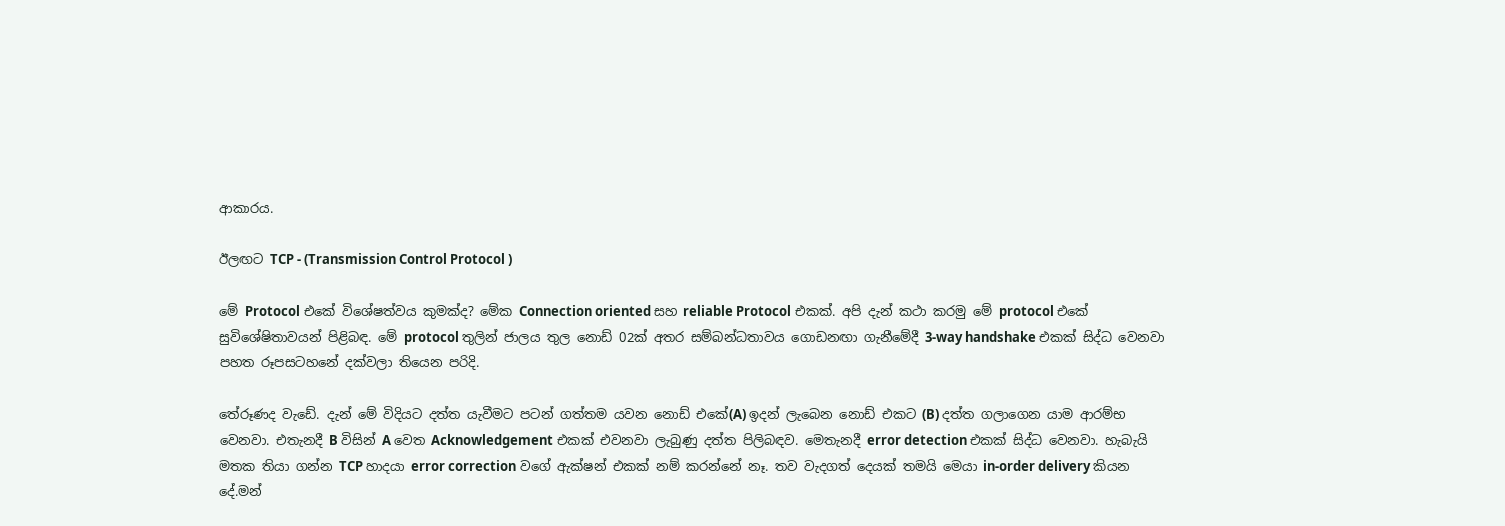ආකාරය.

ඊලඟට TCP - (Transmission Control Protocol )

මේ Protocol එකේ විශේෂත්වය කුමක්ද? මේක Connection oriented සහ reliable Protocol එකක්. අපි දැන් කථා කරමු මේ protocol එකේ සුවිශේෂිතාවයන් පිළිබඳ. මේ protocol තුලින් ජාලය තුල නොඩ් 02ක් අතර සම්බන්ධතාවය ගොඩනඟා ගැනීමේදී 3-way handshake එකක් සිද්ධ වෙනවා පහත රූපසටහනේ දක්වලා තියෙන පරිදි.

තේරූණද වැඩේ. දැන් මේ විදියට දත්ත යැවීමට පටන් ගත්තම යවන නොඩ් එකේ(A) ඉදන් ලැබෙන නොඩ් එකට (B) දත්ත ගලාගෙන යාම ආරම්භ වෙනවා. එතැනදී B විසින් A වෙත Acknowledgement එකක් එවනවා ලැබුණු දත්ත පිලිබඳව. මෙතැනදී error detection එකක් සිද්ධ වෙනවා. හැබැයි මතක තියා ගන්න TCP හාදයා error correction වගේ ඇක්ෂන් එකක් නම් කරන්නේ නෑ. තව වැදගත් දෙයක් තමයි මෙයා in-order delivery කියන දේ.මන්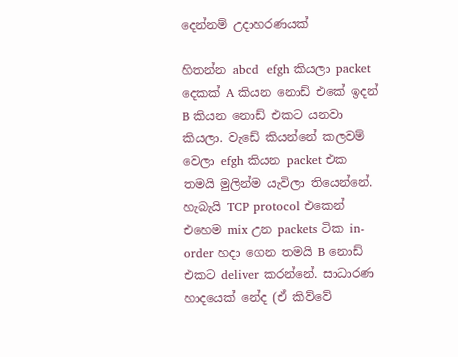දෙන්නම් උදාහරණයක්

හිතන්න abcd  efgh කියලා packet දෙකක් A කියන නොඩ් එකේ ඉදන් B කියන නොඩ් එකට යනවා කියලා. වැඩේ කියන්නේ කලවම් වෙලා efgh කියන packet එක තමයි මුලින්ම යැවිලා තියෙන්නේ. හැබැයි TCP protocol එකෙන් එහෙම mix උන packets ටික in-order හදා ගෙන තමයි B නොඩ් එකට deliver කරන්නේ. සාධාරණ හාදයෙක් නේද (ඒ කිව්වේ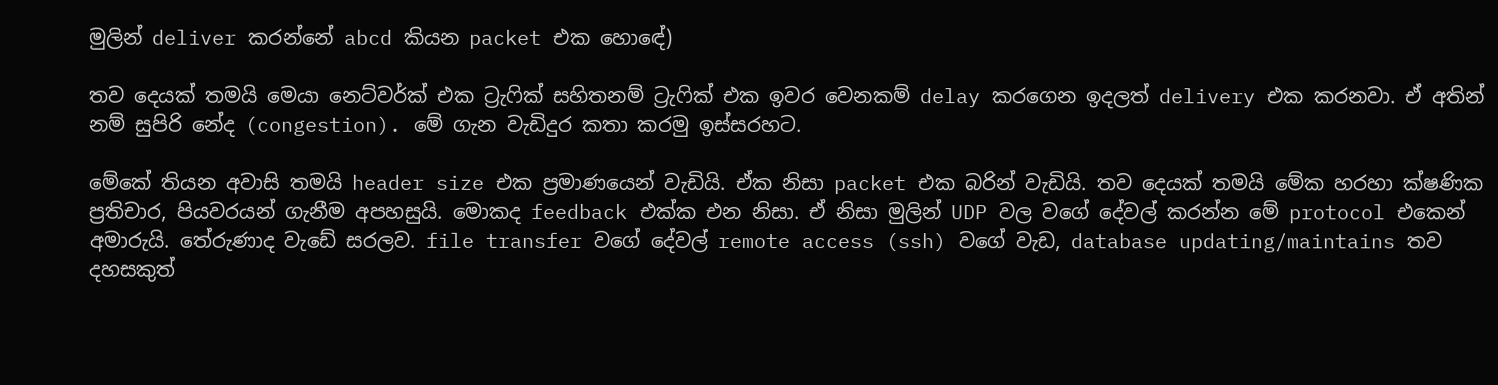මුලින් deliver කරන්නේ abcd කියන packet එක හොඳේ)

තව දෙයක් තමයි මෙයා නෙට්වර්ක් එක ට්‍රැෆික් සහිතනම් ට්‍රැෆික් එක ඉවර වෙනකම් delay කරගෙන ඉදලත් delivery එක කරනවා. ඒ අතින් නම් සුපිරි නේද (congestion). මේ ගැන වැඩිදුර කතා කරමු ඉස්සරහට.

මේකේ තියන අවාසි තමයි header size එක ප්‍රමාණයෙන් වැඩියි. ඒක නිසා packet එක බරින් වැඩියි. තව දෙයක් තමයි මේක හරහා ක්ෂණික ප්‍රතිචාර, පියවරයන් ගැනීම අපහසුයි. මොකද feedback එක්ක එන නිසා. ඒ නිසා මුලින් UDP වල වගේ දේවල් කරන්න මේ protocol එකෙන් අමාරුයි. තේරුණාද වැඩේ සරලව. file transfer වගේ දේවල් remote access (ssh) වගේ වැඩ, database updating/maintains තව දහසකුත්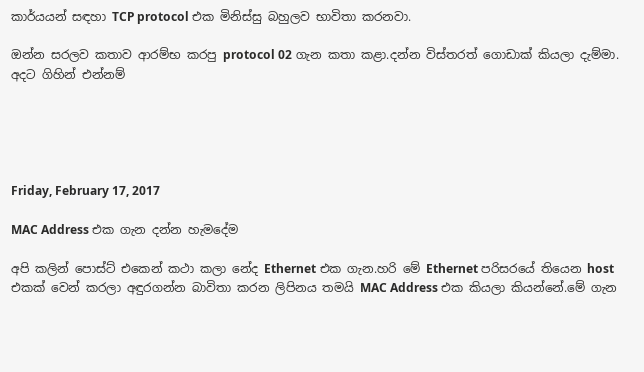කාර්යයන් සඳහා TCP protocol එක මිනිස්සු බහුලව භාවිතා කරනවා.

ඔන්න සරලව කතාව ආරම්භ කරපු protocol 02 ගැන කතා කළා.දන්න විස්තරත් ගොඩාක් කියලා දැම්මා. අදට ගිහින් එන්නම්





Friday, February 17, 2017

MAC Address එක ගැන දන්න හැමදේම

අපි කලින් පොස්ට් එකෙන් කථා කලා නේද Ethernet එක ගැන.හරි මේ Ethernet පරිසරයේ තියෙන host එකක් වෙන් කරලා අඳුරගන්න බාවිතා කරන ලිපිනය තමයි MAC Address එක කියලා කියන්නේ.මේ ගැන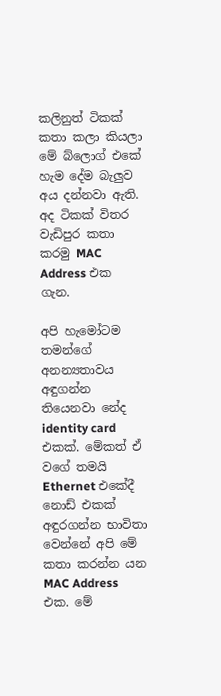කලිනුත් ටිකක් කතා කලා කියලා මේ බ්ලොග් එකේ හැම දේම බැලුව අය දන්නවා ඇති. අද ටිකක් විතර වැඩිපුර කතා කරමු MAC Address එක ගැන.

අපි හැමෝටම තමන්ගේ අනන්‍යතාවය අඳුගන්න තියෙනවා නේද identity card එකක්. මේකත් ඒ වගේ තමයි Ethernet එකේදී නොඩ් එකක් අඳුරගන්න භාවිතා වෙන්නේ අපි මේ කතා කරන්න යන MAC Address එක. මේ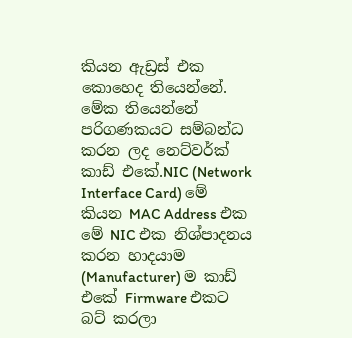කියන ඇඩ්‍රස් එක  කොහෙද තියෙන්නේ. මේක තියෙන්නේ පරිගණකයට සම්බන්ධ කරන ලද නෙට්වර්ක් කාඩ් එකේ.NIC (Network Interface Card) මේ කියන MAC Address එක මේ NIC එක නිශ්පාදනය කරන හාදයාම (Manufacturer) ම කාඩ් එකේ Firmware එකට බට් කරලා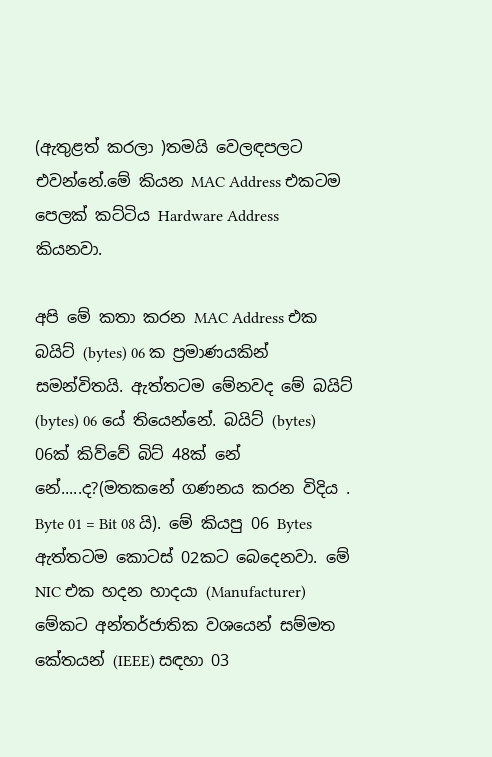(ඇතුළත් කරලා )තමයි වෙලඳපලට එවන්නේ.මේ කියන MAC Address එකටම පෙලක් කට්ටිය Hardware Address කියනවා.

අපි මේ කතා කරන MAC Address එක බයිට් (bytes) 06 ක ප්‍රමාණයකින් සමන්විතයි. ඇත්තටම මේනවද මේ බයිට් (bytes) 06 යේ තියෙන්නේ. බයිට් (bytes) 06ක් කිව්වේ බිට් 48ක් නේ නේ.....ද?(මතකනේ ගණනය කරන විදිය . Byte 01 = Bit 08 යි). මේ කියපු 06 Bytes ඇත්තටම කොටස් 02කට බෙදෙනවා. මේ NIC එක හදන හාදයා (Manufacturer) මේකට අන්තර්ජාතික වශයෙන් සම්මත කේතයන් (IEEE) සඳහා 03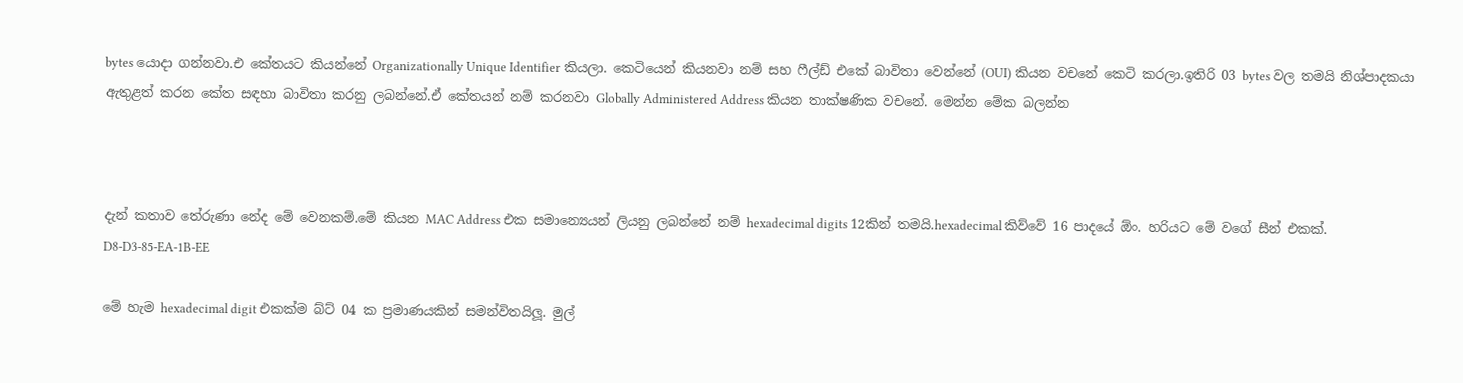bytes යොදා ගන්නවා.එ කේතයට කියන්නේ Organizationally Unique Identifier කියලා. කෙටියෙන් කියනවා නම් සහ ෆීල්ඩ් එකේ බාවිතා වෙන්නේ (OUI) කියන වචනේ කෙටි කරලා.ඉතිරි 03 bytes වල තමයි නිශ්පාදකයා ඇතුළත් කරන කේත සඳහා බාවිතා කරනු ලබන්නේ.ඒ කේතයන් නම් කරනවා Globally Administered Address කියන තාක්ෂණික වචනේ. මෙන්න මේක බලන්න



දැන් කතාව තේරුණා නේද මේ වෙනකම්.මේ කියන MAC Address එක සමාන්‍යෙයන් ලියනු ලබන්නේ නම් hexadecimal digits 12කින් තමයි.hexadecimal කිව්වේ 16 පාදයේ ඕං. හරියට මේ වගේ සීන් එකක්.
D8-D3-85-EA-1B-EE

මේ හැම hexadecimal digit එකක්ම බ්ට් 04 ක ප්‍රමාණයකින් සමන්විතයිලූ. මුල්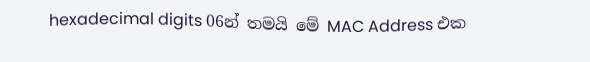hexadecimal digits 06න් තමයි මේ MAC Address එක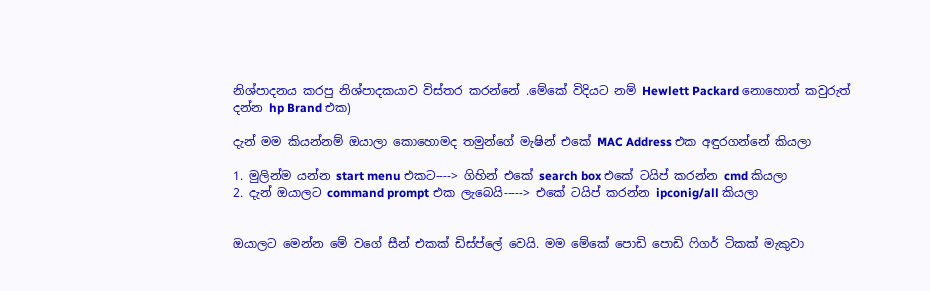නිශ්පාදනය කරපු නිශ්පාදකයාව විස්තර කරන්නේ .මේකේ විදියට නම් Hewlett Packard නොහොත් කවුරුත් දන්න hp Brand එක)

දැන් මම කියන්නම් ඔයාලා කොහොමද තමුන්ගේ මැෂින් එකේ MAC Address එක අඳුරගන්නේ කියලා

1. මුලින්ම යන්න start menu එකට----> ගිහින් එකේ search box එකේ ටයිප් කරන්න cmd කියලා
2. දැන් ඔයාලට command prompt එක ලැබෙයි-----> එකේ ටයිප් කරන්න ipconig/all කියලා


ඔයාලට මෙන්න මේ වගේ සීන් එකක් ඩිස්ප්ලේ වෙයි. මම මේකේ පොඩි පොඩි ෆිගර් ටිකක් මැකුවා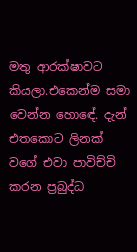මතු ආරක්ෂාවට කියලා.එකෙන්ම සමා වෙන්න හොඳේ. දැන් එතකොට ලිනක් වගේ එවා පාවිච්චි කරන ප්‍රබුද්ධ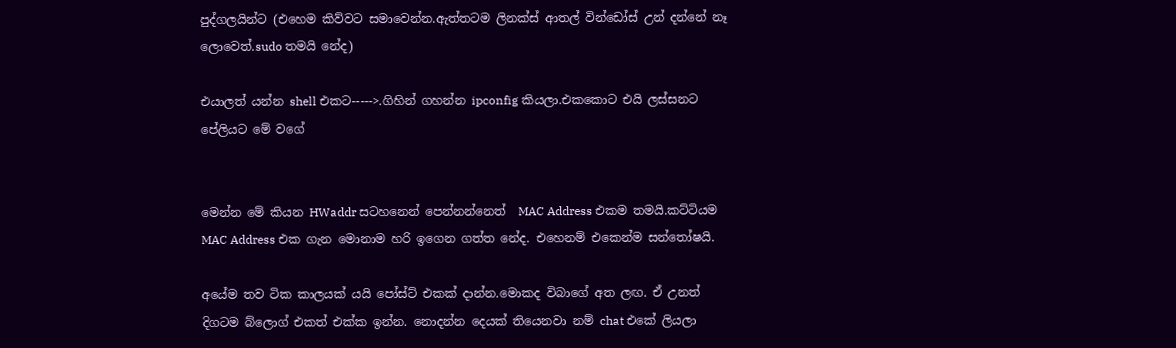පුද්ගලයින්ට (එහෙම කිව්වට සමාවෙන්න.ඇත්තටම ලිනක්ස් ආතල් වින්ඩෝස් උන් දන්නේ නෑ ලොවෙත්.sudo තමයි නේද)

එයාලත් යන්න shell එකට----->.ගිහින් ගහන්න ipconfig කියලා.එකකොට එයි ලස්සනට පේලියට මේ වගේ


මෙන්න මේ කියන HWaddr සටහනෙන් පෙන්නන්නෙත්  MAC Address එකම තමයි.කට්ටියම  MAC Address එක ගැන මොනාම හරි ඉගෙන ගත්ත නේද. එහෙනම් එකෙන්ම සන්තෝෂයි.

අයේම තව ටික කාලයක් යයි පෝස්ට් එකක් දාන්න.මොකද විබාගේ අත ලඟ. ඒ උනත් දිගටම බ්ලොග් එකත් එක්ක ඉන්න. නොදන්න දෙයක් තියෙනවා නම් chat එකේ ලියලා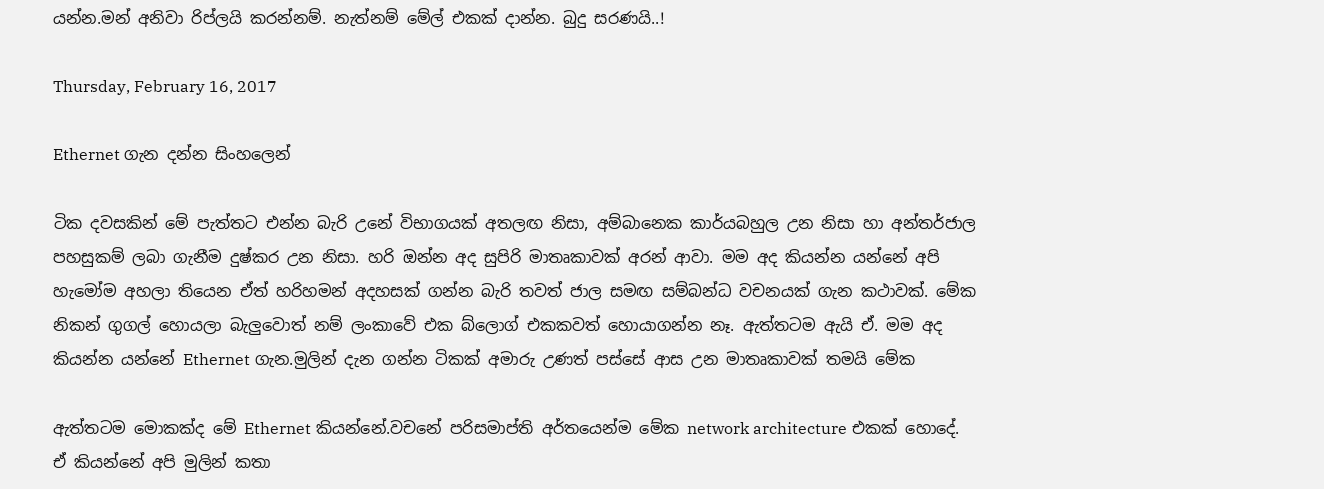යන්න.මන් අනිවා රිප්ලයි කරන්නම්. නැත්නම් මේල් එකක් දාන්න. බුදු සරණයි..!

Thursday, February 16, 2017

Ethernet ගැන දන්න සිංහලෙන්

ටික දවසකින් මේ පැත්තට එන්න බැරි උනේ විභාගයක් අතලඟ නිසා, අම්බානෙක කාර්යබහුල උන නිසා හා අන්තර්ජාල පහසුකම් ලබා ගැනීම දුෂ්කර උන නිසා. හරි ඔන්න අද සුපිරි මාතෘකාවක් අරන් ආවා. මම අද කියන්න යන්නේ අපි හැමෝම අහලා තියෙන ඒත් හරිහමන් අදහසක් ගන්න බැරි තවත් ජාල සමඟ සම්බන්ධ වචනයක් ගැන කථාවක්. මේක නිකන් ගුගල් හොයලා බැලුවොත් නම් ලංකාවේ එක බ්ලොග් එකකවත් හොයාගන්න නෑ. ඇත්තටම ඇයි ඒ. මම අද කියන්න යන්නේ Ethernet ගැන.මුලින් දැන ගන්න ටිකක් අමාරු උණත් පස්සේ ආස උන මාතෘකාවක් තමයි මේක

ඇත්තටම මොකක්ද මේ Ethernet කියන්නේ.වචනේ පරිසමාප්ති අර්තයෙන්ම මේක network architecture එකක් හොදේ. ඒ කියන්නේ අපි මුලින් කතා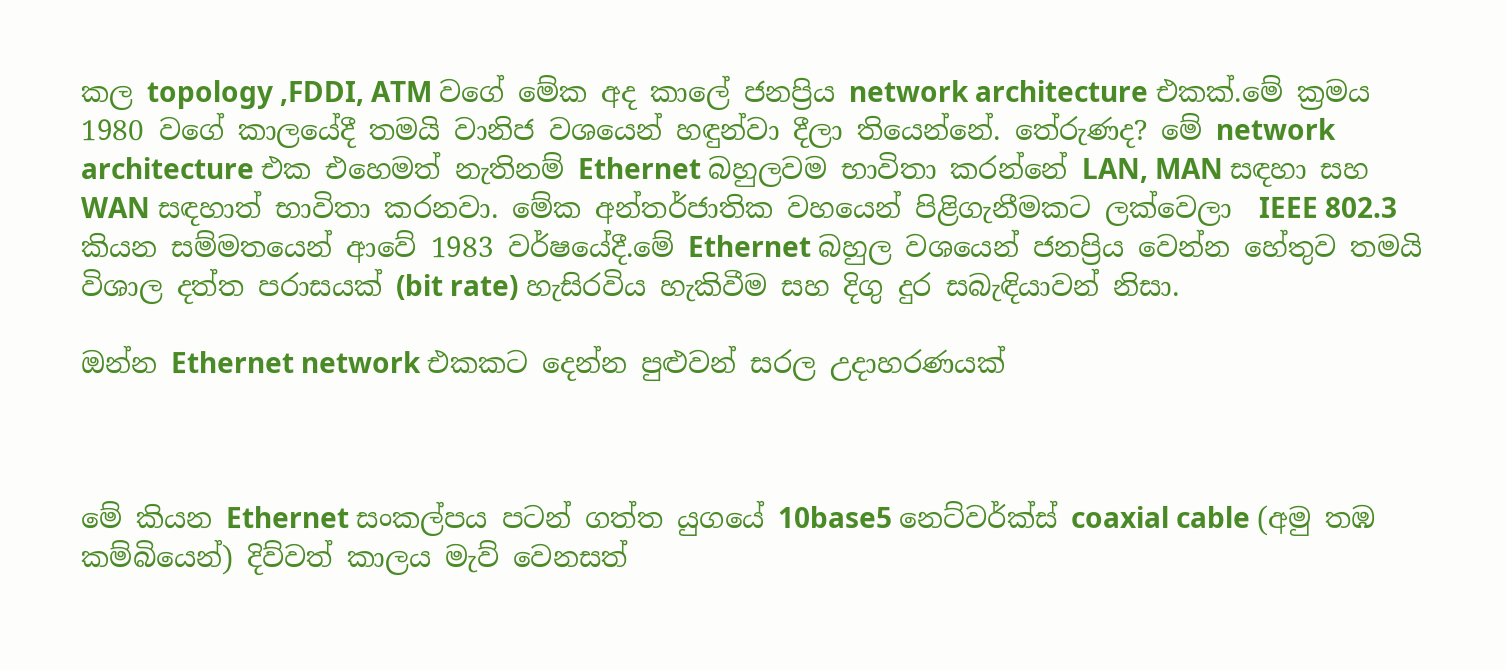කල topology ,FDDI, ATM වගේ මේක අද කාලේ ජනප්‍රිය network architecture එකක්.මේ ක්‍රමය 1980 වගේ කාලයේදී තමයි වානිජ වශයෙන් හඳුන්වා දීලා තියෙන්නේ. තේරුණද? මේ network architecture එක එහෙමත් නැතිනම් Ethernet බහුලවම භාවිතා කරන්නේ LAN, MAN සඳහා සහ WAN සඳහාත් භාවිතා කරනවා. මේක අන්තර්ජාතික වහයෙන් පිළිගැනීමකට ලක්වෙලා  IEEE 802.3 කියන සම්මතයෙන් ආවේ 1983 වර්ෂයේදී.මේ Ethernet බහුල වශයෙන් ජනප්‍රිය වෙන්න හේතුව තමයි විශාල දත්ත පරාසයක් (bit rate) හැසිරවිය හැකිවීම සහ දිගු දුර සබැඳියාවන් නිසා.

ඔන්න Ethernet network එකකට දෙන්න පුළුවන් සරල උදාහරණයක්



මේ කියන Ethernet සංකල්පය පටන් ගත්ත යුගයේ 10base5 නෙට්වර්ක්ස් coaxial cable (අමු තඹ කම්බියෙන්) දිව්වත් කාලය මැව් වෙනසත්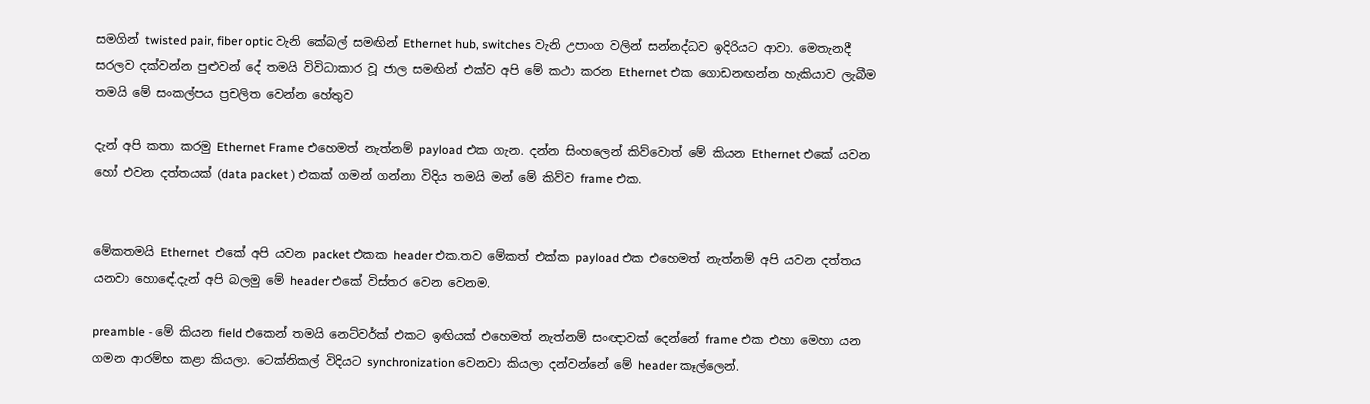සමගින් twisted pair, fiber optic වැනි කේබල් සමඟින් Ethernet hub, switches වැනි උපාංග වලින් සන්නද්ධව ඉදිරියට ආවා. මෙතැනදී සරලව දක්වන්න පුළුවන් දේ තමයි විවිධාකාර වූ ජාල සමඟින් එක්ව අපි මේ කථා කරන Ethernet එක ගොඩනඟන්න හැකියාව ලැබීම තමයි මේ සංකල්පය ප්‍රචලිත වෙන්න හේතුව

දැන් අපි කතා කරමු Ethernet Frame එහෙමත් නැත්නම් payload එක ගැන. දන්න සිංහලෙන් කිව්වොත් මේ කියන Ethernet එකේ යවන හෝ එවන දත්තයක් (data packet ) එකක් ගමන් ගන්නා විදිය තමයි මන් මේ කිව්ව frame එක.


මේකතමයි Ethernet  එකේ අපි යවන packet එකක header එක.තව මේකත් එක්ක payload එක එහෙමත් නැත්නම් අපි යවන දත්තය යනවා හොඳේ.දැන් අපි බලමු මේ header එකේ විස්තර වෙන වෙනම.

preamble - මේ කියන field එකෙන් තමයි නෙට්වර්ක් එකට ඉඟියක් එහෙමත් නැත්නම් සංඥාවක් දෙන්නේ frame එක එහා මෙහා යන ගමන ආරම්භ කළා කියලා. ටෙක්නිකල් විදියට synchronization වෙනවා කියලා දන්වන්නේ මේ header කෑල්ලෙන්.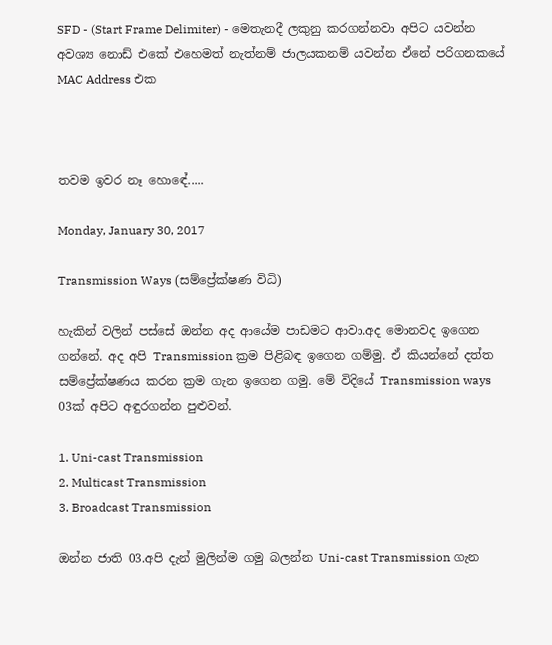SFD - (Start Frame Delimiter) - මෙතැනදී ලකුනු කරගන්නවා අපිට යවන්න අවශ්‍ය නොඩ් එකේ එහෙමත් නැත්නම් ජාලයකනම් යවන්න ඒනේ පරිගනකයේ MAC Address එක



තවම ඉවර නෑ හොඳේ.....

Monday, January 30, 2017

Transmission Ways (සම්ප්‍රේක්ෂණ විධි)

හැකින් වලින් පස්සේ ඔන්න අද ආයේම පාඩමට ආවා.අද මොනවද ඉගෙන ගන්නේ. අද අපි Transmission ක්‍රම පිළිබඳ ඉගෙන ගම්මු. ඒ කියන්නේ දත්ත සම්ප්‍රේක්ෂණය කරන ක්‍රම ගැන ඉගෙන ගමු. මේ විදියේ Transmission ways 03ක් අපිට අඳුරගන්න පුළුවන්.

1. Uni-cast Transmission
2. Multicast Transmission
3. Broadcast Transmission

ඔන්න ජාති 03.අපි දැන් මුලින්ම ගමු බලන්න Uni-cast Transmission ගැන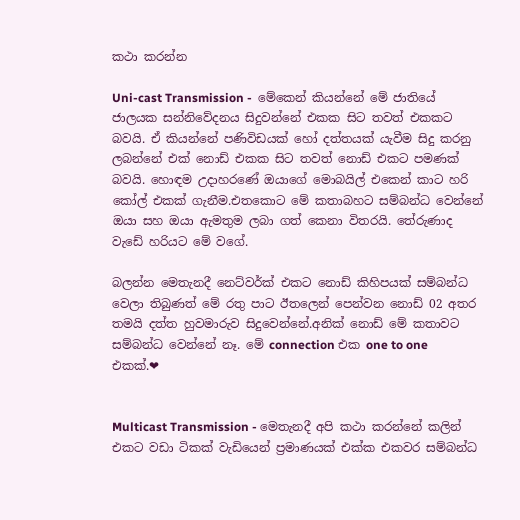කථා කරන්න

Uni-cast Transmission -  මේකෙන් කියන්නේ මේ ජාතියේ ජාලයක සන්නිවේදනය සිදුවන්නේ එකක සිට තවත් එකකට බවයි. ඒ කියන්නේ පණිවිඩයක් හෝ දත්තයක් යැවීම සිදු කරනු ලබන්නේ එක් නොඩ් එකක සිට තවත් නොඩ් එකට පමණක් බවයි. හොඳම උදාහරණේ ඔයාගේ මොබයිල් එකෙන් කාට හරි කෝල් එකක් ගැනීම.එතකොට මේ කතාබහට සම්බන්ධ වෙන්නේ ඔයා සහ ඔයා ඇමතුම ලබා ගත් කෙනා විතරයි. තේරුණාද වැඩේ හරියට මේ වගේ.

බලන්න මෙතැනදී නෙට්වර්ක් එකට නොඩ් කිහිපයක් සම්බන්ධ වෙලා තිබුණත් මේ රතු පාට ඊතලෙන් පෙන්වන නොඩ් 02 අතර තමයි දත්ත හුවමාරුව සිදුවෙන්නේ.අනික් නොඩ් මේ කතාවට සම්බන්ධ වෙන්නේ නෑ. මේ connection එක one to one එකක්.❤


Multicast Transmission - මෙතැනදී අපි කථා කරන්නේ කලින් එකට වඩා ටිකක් වැඩියෙන් ප්‍රමාණයක් එක්ක එකවර සම්බන්ධ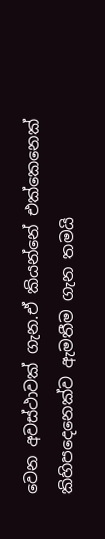වෙන අවස්ථාවක් ගැන.ඒ කියන්නේ එක්කෙනෙක් කිහිපදෙනෙක්ව ඇමතීම ගැන තමයි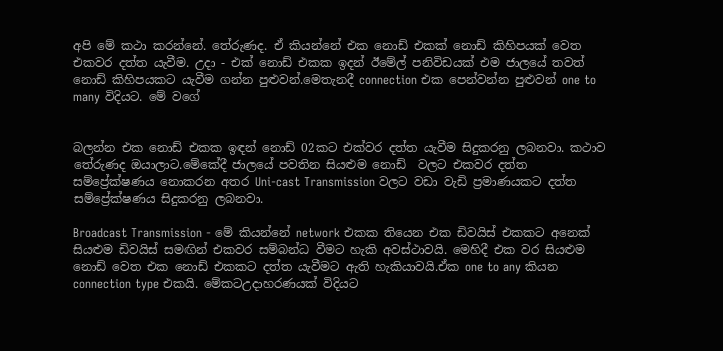අපි මේ කථා කරන්නේ. තේරුණද. ඒ කියන්නේ එක නොඩ් එකක් නොඩ් කිහිපයක් වෙත එකවර දත්ත යැවීම. උදා - එක් නොඩ් එකක ඉදන් ඊමේල් පනිවිඩයක් එම ජාලයේ තවත් නොඩ් කිහිපයකට යැවීම ගන්න පුළුවන්.මෙතැනදී connection එක පෙන්වන්න පුළුවන් one to many විදියට. මේ වගේ


බලන්න එක නොඩ් එකක ඉඳන් නොඩ් 02කට එක්වර දත්ත යැවීම සිදුකරනු ලබනවා. කථාව තේරුණද ඔයාලාට.මේකේදී ජාලයේ පවතින සියළුම නොඩ්  වලට එකවර දත්ත සම්ප්‍රේක්ෂණය නොකරන අතර Uni-cast Transmission වලට වඩා වැඩි ප්‍රමාණයකට දත්ත සම්ප්‍රේක්ෂණය සිදුකරනු ලබනවා.

Broadcast Transmission - මේ කියන්නේ network එකක තියෙන එක ඩිවයිස් එකකට අනෙක් සියළුම ඩිවයිස් සමඟින් එකවර සම්බන්ධ වීමට හැකි අවස්ථාවයි. මෙහිදී එක වර සියළුම නොඩ් වෙත එක නොඩ් එකකට දත්ත යැවීමට ඇති හැකියාවයි.ඒක one to any කියන connection type එකයි. මේකටඋදාහරණයක් විදියට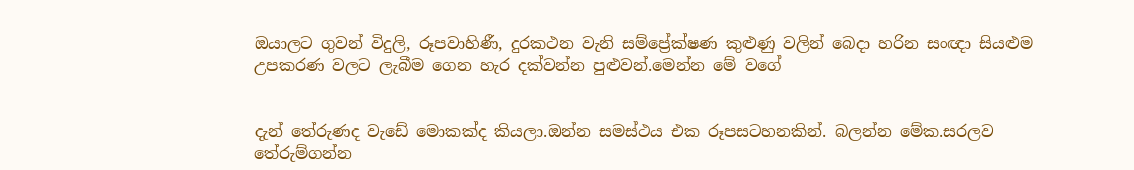ඔයාලට ගුවන් විදුලි, රූපවාහිණී, දුරකථන වැනි සම්ප්‍රේක්ෂණ කුළුණු වලින් බෙදා හරින සංඥා සියළුම උපකරණ වලට ලැබීම ගෙන හැර දක්වන්න පුළුවන්.මෙන්න මේ වගේ


දැන් තේරුණද වැඩේ මොකක්ද කියලා.ඔන්න සමස්ථය එක රූපසටහනකින්. බලන්න මේක.සරලව තේරුම්ගන්න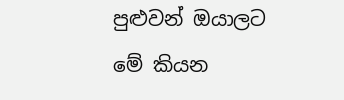පුළුවන් ඔයාලට මේ කියන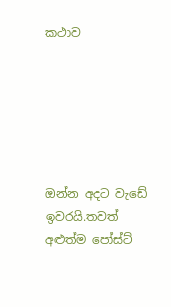කථාව






ඔන්න අදට වැඩේ ඉවරයි.තවත් අළුත්ම පෝස්ට්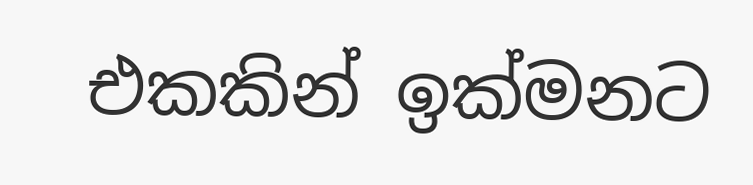එකකින් ඉක්මනට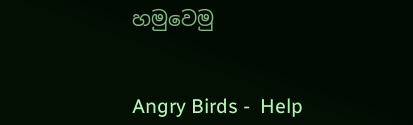හමුවෙමු


Angry Birds -  Help